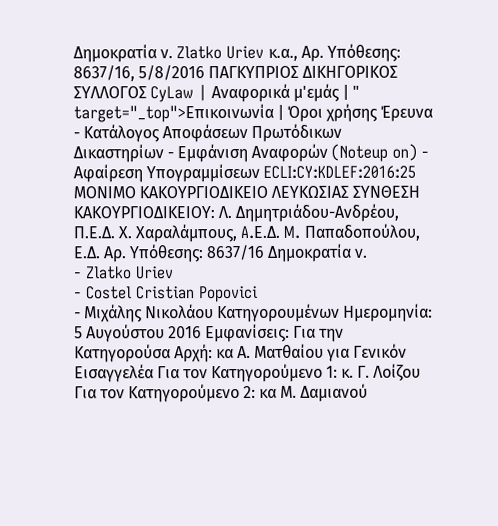Δημοκρατία ν. Zlatko Uriev κ.α., Αρ. Υπόθεσης: 8637/16, 5/8/2016 ΠΑΓΚΥΠΡΙΟΣ ΔΙΚΗΓΟΡΙΚΟΣ ΣΥΛΛΟΓΟΣ CyLaw | Αναφορικά μ'εμάς | " target="_top">Επικοινωνία | Όροι χρήσης Έρευνα - Κατάλογος Αποφάσεων Πρωτόδικων Δικαστηρίων - Εμφάνιση Αναφορών (Noteup on) - Αφαίρεση Υπογραμμίσεων ECLI:CY:KDLEF:2016:25 ΜΟΝΙΜΟ ΚΑΚΟΥΡΓΙΟΔΙΚΕΙΟ ΛΕΥΚΩΣΙΑΣ ΣΥΝΘΕΣΗ ΚΑΚΟΥΡΓΙΟΔΙΚΕΙΟΥ: Λ. Δημητριάδου-Ανδρέου, Π.Ε.Δ. Χ. Χαραλάμπους, A.Ε.Δ. M. Παπαδοπούλου, Ε.Δ. Αρ. Υπόθεσης: 8637/16 Δημοκρατία ν.
- Zlatko Uriev
- Costel Cristian Popovici
- Μιχάλης Νικολάου Κατηγορουμένων Ημερομηνία: 5 Αυγούστου 2016 Εμφανίσεις: Για την Κατηγορούσα Αρχή: κα Α. Ματθαίου για Γενικόν Εισαγγελέα Για τον Κατηγορούμενο 1: κ. Γ. Λοίζου Για τον Κατηγορούμενο 2: κα Μ. Δαμιανού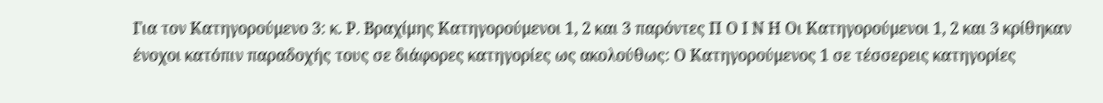Για τον Κατηγορούμενο 3: κ. Ρ. Βραχίμης Κατηγορούμενοι 1, 2 και 3 παρόντες Π Ο Ι Ν Η Οι Κατηγορούμενοι 1, 2 και 3 κρίθηκαν ένοχοι κατόπιν παραδοχής τους σε διάφορες κατηγορίες ως ακολούθως: Ο Κατηγορούμενος 1 σε τέσσερεις κατηγορίες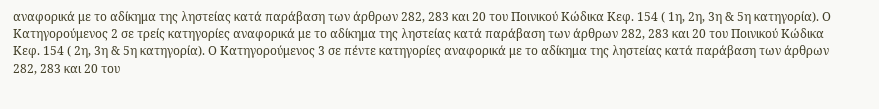αναφορικά με το αδίκημα της ληστείας κατά παράβαση των άρθρων 282, 283 και 20 του Ποινικού Κώδικα Κεφ. 154 ( 1η, 2η, 3η & 5η κατηγορία). Ο Κατηγορούμενος 2 σε τρείς κατηγορίες αναφορικά με το αδίκημα της ληστείας κατά παράβαση των άρθρων 282, 283 και 20 του Ποινικού Κώδικα Κεφ. 154 ( 2η, 3η & 5η κατηγορία). Ο Κατηγορούμενος 3 σε πέντε κατηγορίες αναφορικά με το αδίκημα της ληστείας κατά παράβαση των άρθρων 282, 283 και 20 του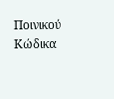Ποινικού Κώδικα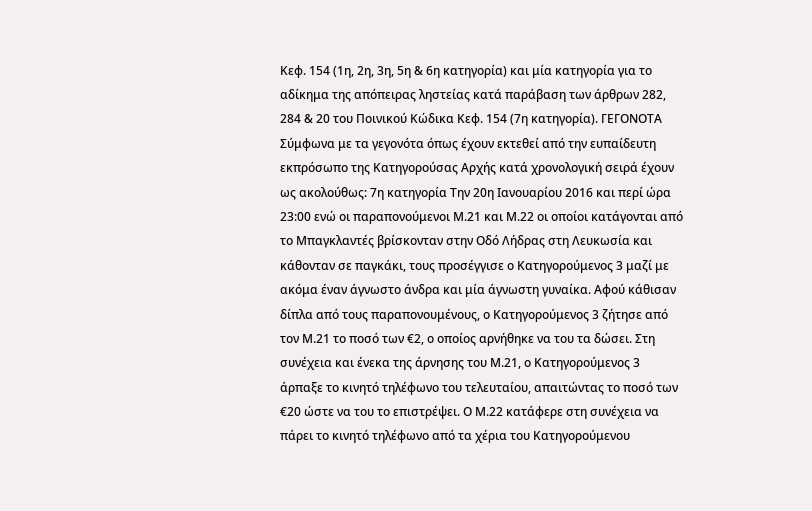Κεφ. 154 (1η, 2η, 3η, 5η & 6η κατηγορία) και μία κατηγορία για το αδίκημα της απόπειρας ληστείας κατά παράβαση των άρθρων 282, 284 & 20 του Ποινικού Κώδικα Κεφ. 154 (7η κατηγορία). ΓΕΓΟΝΟΤΑ Σύμφωνα με τα γεγονότα όπως έχουν εκτεθεί από την ευπαίδευτη εκπρόσωπο της Κατηγορούσας Αρχής κατά χρονολογική σειρά έχουν ως ακολούθως: 7η κατηγορία Την 20η Ιανουαρίου 2016 και περί ώρα 23:00 ενώ οι παραπονούμενοι Μ.21 και Μ.22 οι οποίοι κατάγονται από το Μπαγκλαντές βρίσκονταν στην Οδό Λήδρας στη Λευκωσία και κάθονταν σε παγκάκι, τους προσέγγισε ο Κατηγορούμενος 3 μαζί με ακόμα έναν άγνωστο άνδρα και μία άγνωστη γυναίκα. Αφού κάθισαν δίπλα από τους παραπονουμένους, ο Κατηγορούμενος 3 ζήτησε από τον Μ.21 το ποσό των €2, ο οποίος αρνήθηκε να του τα δώσει. Στη συνέχεια και ένεκα της άρνησης του Μ.21, ο Κατηγορούμενος 3 άρπαξε το κινητό τηλέφωνο του τελευταίου, απαιτώντας το ποσό των €20 ώστε να του το επιστρέψει. Ο Μ.22 κατάφερε στη συνέχεια να πάρει το κινητό τηλέφωνο από τα χέρια του Κατηγορούμενου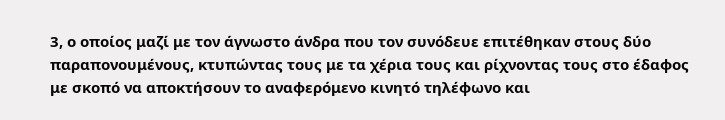3, ο οποίος μαζί με τον άγνωστο άνδρα που τον συνόδευε επιτέθηκαν στους δύο παραπονουμένους, κτυπώντας τους με τα χέρια τους και ρίχνοντας τους στο έδαφος με σκοπό να αποκτήσουν το αναφερόμενο κινητό τηλέφωνο και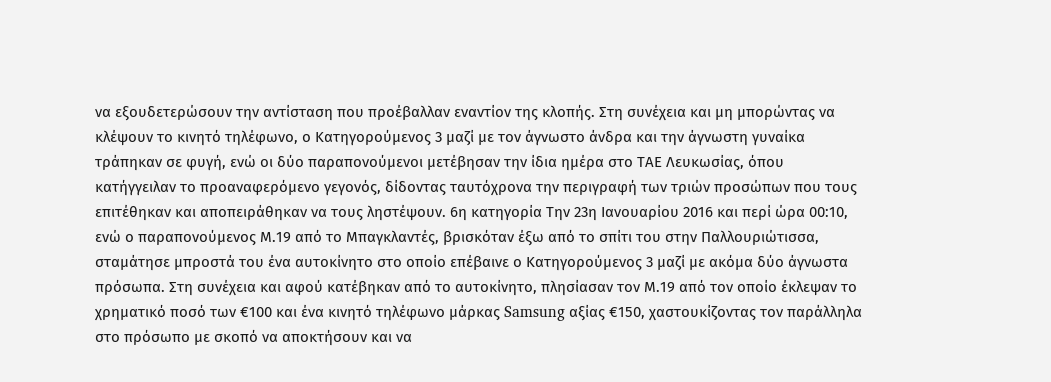να εξουδετερώσουν την αντίσταση που προέβαλλαν εναντίον της κλοπής. Στη συνέχεια και μη μπορώντας να κλέψουν το κινητό τηλέφωνο, ο Κατηγορούμενος 3 μαζί με τον άγνωστο άνδρα και την άγνωστη γυναίκα τράπηκαν σε φυγή, ενώ οι δύο παραπονούμενοι μετέβησαν την ίδια ημέρα στο ΤΑΕ Λευκωσίας, όπου κατήγγειλαν το προαναφερόμενο γεγονός, δίδοντας ταυτόχρονα την περιγραφή των τριών προσώπων που τους επιτέθηκαν και αποπειράθηκαν να τους ληστέψουν. 6η κατηγορία Την 23η Ιανουαρίου 2016 και περί ώρα 00:10, ενώ ο παραπονούμενος Μ.19 από το Μπαγκλαντές, βρισκόταν έξω από το σπίτι του στην Παλλουριώτισσα, σταμάτησε μπροστά του ένα αυτοκίνητο στο οποίο επέβαινε ο Κατηγορούμενος 3 μαζί με ακόμα δύο άγνωστα πρόσωπα. Στη συνέχεια και αφού κατέβηκαν από το αυτοκίνητο, πλησίασαν τον Μ.19 από τον οποίο έκλεψαν το χρηματικό ποσό των €100 και ένα κινητό τηλέφωνο μάρκας Samsung αξίας €150, χαστουκίζοντας τον παράλληλα στο πρόσωπο με σκοπό να αποκτήσουν και να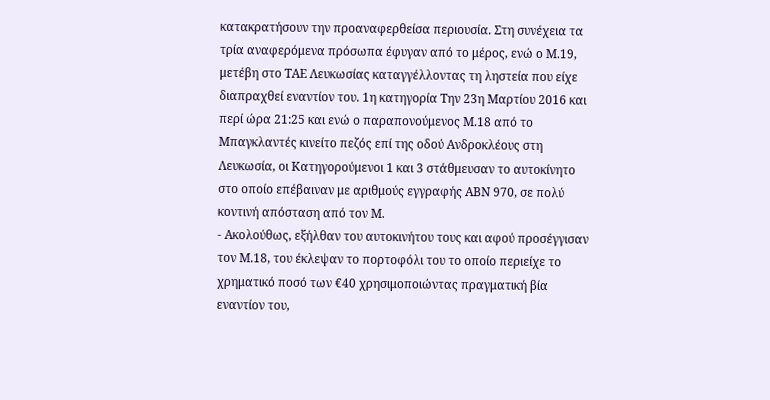κατακρατήσουν την προαναφερθείσα περιουσία. Στη συνέχεια τα τρία αναφερόμενα πρόσωπα έφυγαν από το μέρος, ενώ ο Μ.19, μετέβη στο ΤΑΕ Λευκωσίας καταγγέλλοντας τη ληστεία που είχε διαπραχθεί εναντίον του. 1η κατηγορία Την 23η Μαρτίου 2016 και περί ώρα 21:25 και ενώ ο παραπονούμενος Μ.18 από το Μπαγκλαντές κινείτο πεζός επί της οδού Ανδροκλέους στη Λευκωσία, οι Κατηγορούμενοι 1 και 3 στάθμευσαν το αυτοκίνητο στο οποίο επέβαιναν με αριθμούς εγγραφής ΑΒΝ 970, σε πολύ κοντινή απόσταση από τον Μ.
- Ακολούθως, εξήλθαν του αυτοκινήτου τους και αφού προσέγγισαν τον Μ.18, του έκλεψαν το πορτοφόλι του το οποίο περιείχε το χρηματικό ποσό των €40 χρησιμοποιώντας πραγματική βία εναντίον του,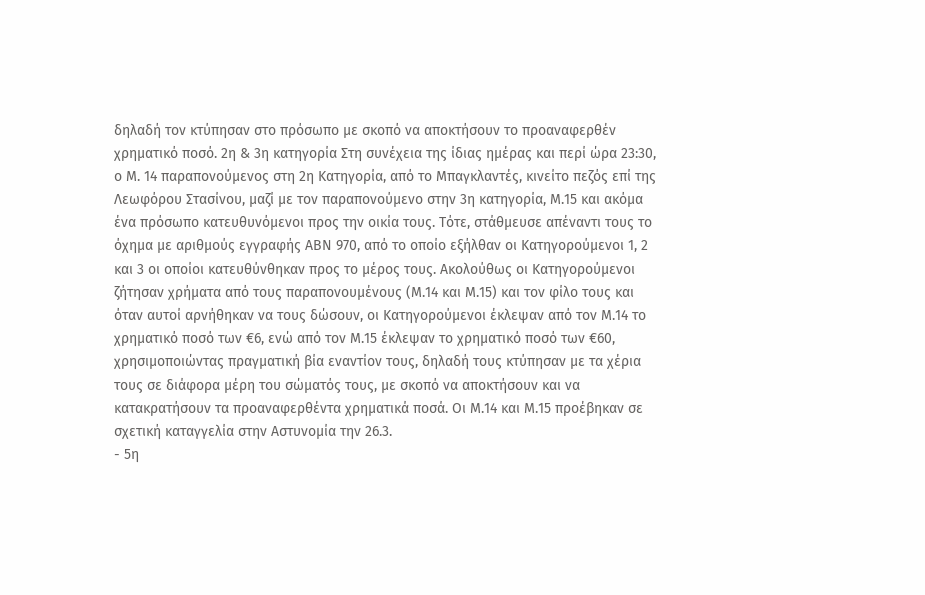δηλαδή τον κτύπησαν στο πρόσωπο με σκοπό να αποκτήσουν το προαναφερθέν χρηματικό ποσό. 2η & 3η κατηγορία Στη συνέχεια της ίδιας ημέρας και περί ώρα 23:30, ο Μ. 14 παραπονούμενος στη 2η Κατηγορία, από το Μπαγκλαντές, κινείτο πεζός επί της Λεωφόρου Στασίνου, μαζί με τον παραπονούμενο στην 3η κατηγορία, Μ.15 και ακόμα ένα πρόσωπο κατευθυνόμενοι προς την οικία τους. Τότε, στάθμευσε απέναντι τους το όχημα με αριθμούς εγγραφής ΑΒΝ 970, από το οποίο εξήλθαν οι Κατηγορούμενοι 1, 2 και 3 οι οποίοι κατευθύνθηκαν προς το μέρος τους. Ακολούθως οι Κατηγορούμενοι ζήτησαν χρήματα από τους παραπονουμένους (Μ.14 και Μ.15) και τον φίλο τους και όταν αυτοί αρνήθηκαν να τους δώσουν, οι Κατηγορούμενοι έκλεψαν από τον Μ.14 το χρηματικό ποσό των €6, ενώ από τον Μ.15 έκλεψαν το χρηματικό ποσό των €60, χρησιμοποιώντας πραγματική βία εναντίον τους, δηλαδή τους κτύπησαν με τα χέρια τους σε διάφορα μέρη του σώματός τους, με σκοπό να αποκτήσουν και να κατακρατήσουν τα προαναφερθέντα χρηματικά ποσά. Οι Μ.14 και Μ.15 προέβηκαν σε σχετική καταγγελία στην Αστυνομία την 26.3.
- 5η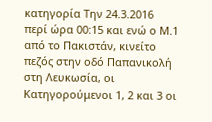κατηγορία Την 24.3.2016 περί ώρα 00:15 και ενώ ο Μ.1 από το Πακιστάν, κινείτο πεζός στην οδό Παπανικολή στη Λευκωσία, οι Κατηγορούμενοι 1, 2 και 3 οι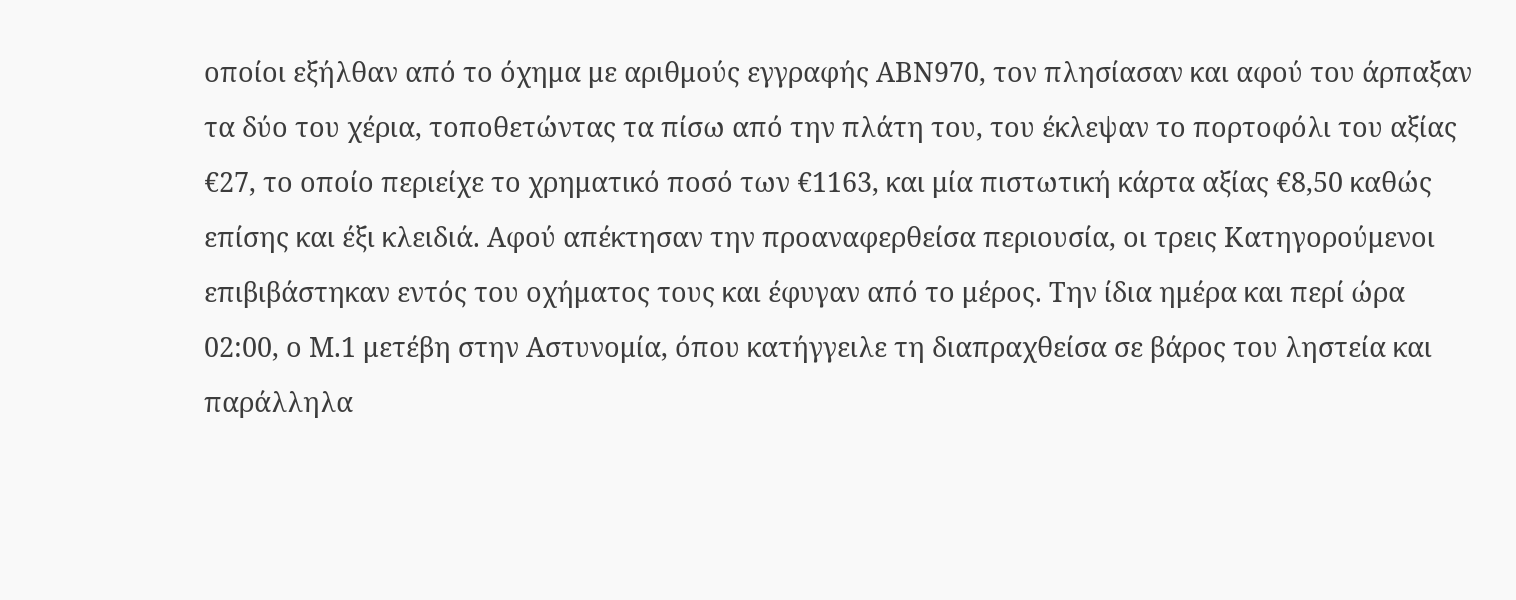οποίοι εξήλθαν από το όχημα με αριθμούς εγγραφής ΑΒΝ970, τον πλησίασαν και αφού του άρπαξαν τα δύο του χέρια, τοποθετώντας τα πίσω από την πλάτη του, του έκλεψαν το πορτοφόλι του αξίας €27, το οποίο περιείχε το χρηματικό ποσό των €1163, και μία πιστωτική κάρτα αξίας €8,50 καθώς επίσης και έξι κλειδιά. Αφού απέκτησαν την προαναφερθείσα περιουσία, οι τρεις Κατηγορούμενοι επιβιβάστηκαν εντός του οχήματος τους και έφυγαν από το μέρος. Την ίδια ημέρα και περί ώρα 02:00, ο Μ.1 μετέβη στην Αστυνομία, όπου κατήγγειλε τη διαπραχθείσα σε βάρος του ληστεία και παράλληλα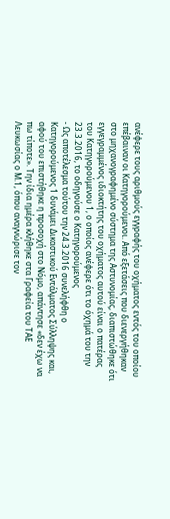ανέφερε τους αριθμούς εγγραφής του οχήματος εντός του οποίου επέβαιναν οι Κατηγορούμενοι. Από εξετάσεις που διενεργήθηκαν στο μηχανογραφημένο σύστημα της Αστυνομίας, διαπιστώθηκε ότι εγγεγραμμένος ιδιοκτήτης του οχήματος αυτού είναι ο πατέρας του Κατηγορούμενου 1, ο οποίος ανέφερε ότι το όχημά του την 23.3.2016, το οδηγούσε ο Κατηγορούμενος
- Ως αποτέλεσμα τούτου την 24.3.2016 συνελήφθη ο Κατηγορούμενος 1 δυνάμει Δικαστικού Εντάλματος Σύλληψης και, αφού του επιστήθηκε η προσοχή στο Νόμο, απάντησε «δεν έχω να πω τίποτε». Την ίδια ημέρα κλήθηκε στα Γραφεία του ΤΑΕ Λευκωσίας ο Μ.1, όπου αναγνώρισε τον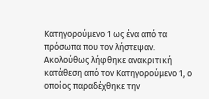Κατηγορούμενο 1 ως ένα από τα πρόσωπα που τον λήστεψαν. Ακολούθως λήφθηκε ανακριτική κατάθεση από τον Κατηγορούμενο 1, ο οποίος παραδέχθηκε την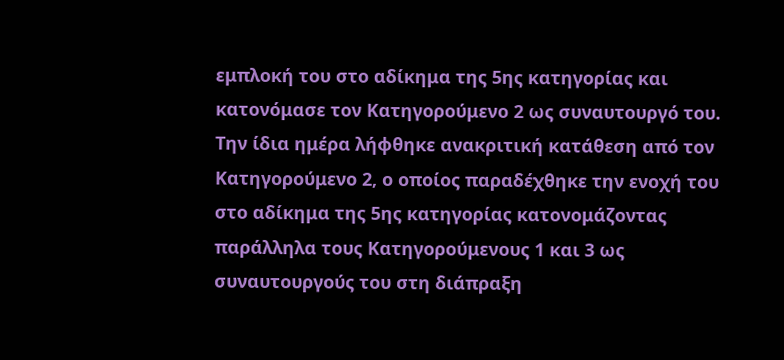εμπλοκή του στο αδίκημα της 5ης κατηγορίας και κατονόμασε τον Κατηγορούμενο 2 ως συναυτουργό του. Την ίδια ημέρα λήφθηκε ανακριτική κατάθεση από τον Κατηγορούμενο 2, ο οποίος παραδέχθηκε την ενοχή του στο αδίκημα της 5ης κατηγορίας κατονομάζοντας παράλληλα τους Κατηγορούμενους 1 και 3 ως συναυτουργούς του στη διάπραξη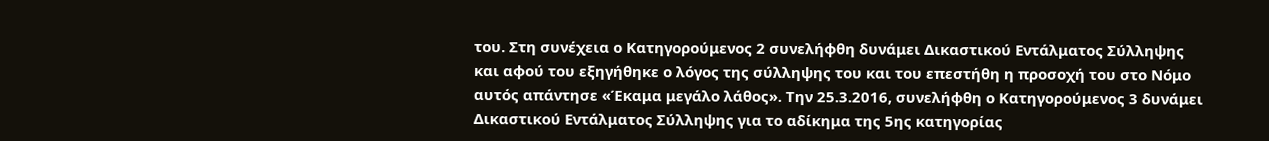του. Στη συνέχεια ο Κατηγορούμενος 2 συνελήφθη δυνάμει Δικαστικού Εντάλματος Σύλληψης και αφού του εξηγήθηκε ο λόγος της σύλληψης του και του επεστήθη η προσοχή του στο Νόμο αυτός απάντησε «Έκαμα μεγάλο λάθος». Την 25.3.2016, συνελήφθη ο Κατηγορούμενος 3 δυνάμει Δικαστικού Εντάλματος Σύλληψης για το αδίκημα της 5ης κατηγορίας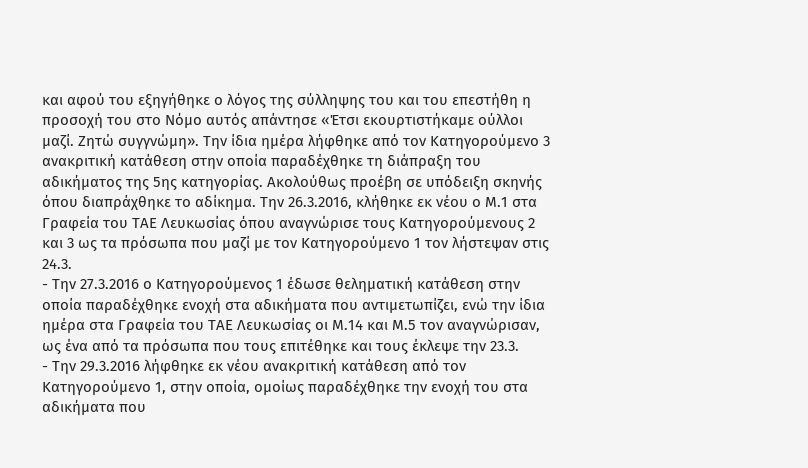και αφού του εξηγήθηκε ο λόγος της σύλληψης του και του επεστήθη η προσοχή του στο Νόμο αυτός απάντησε «Έτσι εκουρτιστήκαμε ούλλοι μαζί. Ζητώ συγγνώμη». Την ίδια ημέρα λήφθηκε από τον Κατηγορούμενο 3 ανακριτική κατάθεση στην οποία παραδέχθηκε τη διάπραξη του αδικήματος της 5ης κατηγορίας. Ακολούθως προέβη σε υπόδειξη σκηνής όπου διαπράχθηκε το αδίκημα. Την 26.3.2016, κλήθηκε εκ νέου ο Μ.1 στα Γραφεία του ΤΑΕ Λευκωσίας όπου αναγνώρισε τους Κατηγορούμενους 2 και 3 ως τα πρόσωπα που μαζί με τον Κατηγορούμενο 1 τον λήστεψαν στις 24.3.
- Την 27.3.2016 ο Κατηγορούμενος 1 έδωσε θεληματική κατάθεση στην οποία παραδέχθηκε ενοχή στα αδικήματα που αντιμετωπίζει, ενώ την ίδια ημέρα στα Γραφεία του ΤΑΕ Λευκωσίας οι Μ.14 και Μ.5 τον αναγνώρισαν, ως ένα από τα πρόσωπα που τους επιτέθηκε και τους έκλεψε την 23.3.
- Την 29.3.2016 λήφθηκε εκ νέου ανακριτική κατάθεση από τον Κατηγορούμενο 1, στην οποία, ομοίως παραδέχθηκε την ενοχή του στα αδικήματα που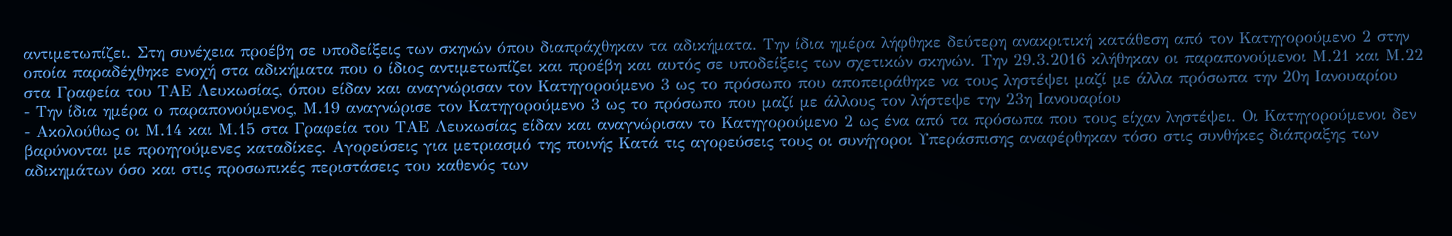αντιμετωπίζει. Στη συνέχεια προέβη σε υποδείξεις των σκηνών όπου διαπράχθηκαν τα αδικήματα. Την ίδια ημέρα λήφθηκε δεύτερη ανακριτική κατάθεση από τον Κατηγορούμενο 2 στην οποία παραδέχθηκε ενοχή στα αδικήματα που ο ίδιος αντιμετωπίζει και προέβη και αυτός σε υποδείξεις των σχετικών σκηνών. Την 29.3.2016 κλήθηκαν οι παραπονούμενοι Μ.21 και Μ.22 στα Γραφεία του ΤΑΕ Λευκωσίας, όπου είδαν και αναγνώρισαν τον Κατηγορούμενο 3 ως το πρόσωπο που αποπειράθηκε να τους ληστέψει μαζί με άλλα πρόσωπα την 20η Ιανουαρίου
- Την ίδια ημέρα ο παραπονούμενος, Μ.19 αναγνώρισε τον Κατηγορούμενο 3 ως το πρόσωπο που μαζί με άλλους τον λήστεψε την 23η Ιανουαρίου
- Ακολούθως οι Μ.14 και Μ.15 στα Γραφεία του ΤΑΕ Λευκωσίας είδαν και αναγνώρισαν το Κατηγορούμενο 2 ως ένα από τα πρόσωπα που τους είχαν ληστέψει. Οι Κατηγορούμενοι δεν βαρύνονται με προηγούμενες καταδίκες. Αγορεύσεις για μετριασμό της ποινής Κατά τις αγορεύσεις τους οι συνήγοροι Υπεράσπισης αναφέρθηκαν τόσο στις συνθήκες διάπραξης των αδικημάτων όσο και στις προσωπικές περιστάσεις του καθενός των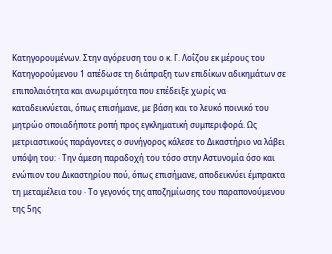Κατηγορουμένων. Στην αγόρευση του ο κ. Γ. Λοΐζου εκ μέρους του Κατηγορούμενου 1 απέδωσε τη διάπραξη των επιδίκων αδικημάτων σε επιπολαιότητα και ανωριμότητα που επέδειξε χωρίς να καταδεικνύεται, όπως επισήμανε, με βάση και το λευκό ποινικό του μητρώο οποιαδήποτε ροπή προς εγκληματική συμπεριφορά. Ως μετριαστικούς παράγοντες ο συνήγορος κάλεσε το Δικαστήριο να λάβει υπόψη του: · Την άμεση παραδοχή του τόσο στην Αστυνομία όσο και ενώπιον του Δικαστηρίου πού, όπως επισήμανε, αποδεικνύει έμπρακτα τη μεταμέλεια του · Το γεγονός της αποζημίωσης του παραπονούμενου της 5ης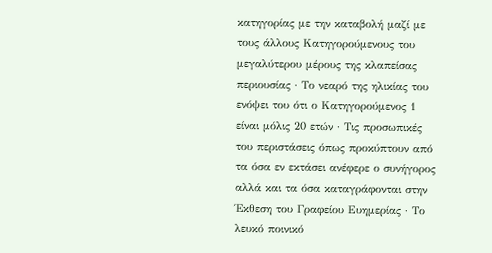κατηγορίας με την καταβολή μαζί με τους άλλους Κατηγορούμενους του μεγαλύτερου μέρους της κλαπείσας περιουσίας · Το νεαρό της ηλικίας του ενόψει του ότι ο Κατηγορούμενος 1 είναι μόλις 20 ετών · Τις προσωπικές του περιστάσεις όπως προκύπτουν από τα όσα εν εκτάσει ανέφερε ο συνήγορος αλλά και τα όσα καταγράφονται στην Έκθεση του Γραφείου Ευημερίας · Το λευκό ποινικό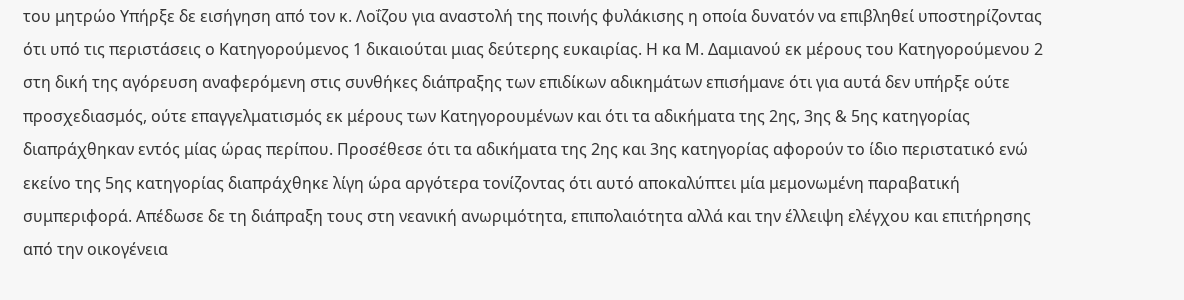του μητρώο Υπήρξε δε εισήγηση από τον κ. Λοΐζου για αναστολή της ποινής φυλάκισης η οποία δυνατόν να επιβληθεί υποστηρίζοντας ότι υπό τις περιστάσεις ο Κατηγορούμενος 1 δικαιούται μιας δεύτερης ευκαιρίας. Η κα Μ. Δαμιανού εκ μέρους του Κατηγορούμενου 2 στη δική της αγόρευση αναφερόμενη στις συνθήκες διάπραξης των επιδίκων αδικημάτων επισήμανε ότι για αυτά δεν υπήρξε ούτε προσχεδιασμός, ούτε επαγγελματισμός εκ μέρους των Κατηγορουμένων και ότι τα αδικήματα της 2ης, 3ης & 5ης κατηγορίας διαπράχθηκαν εντός μίας ώρας περίπου. Προσέθεσε ότι τα αδικήματα της 2ης και 3ης κατηγορίας αφορούν το ίδιο περιστατικό ενώ εκείνο της 5ης κατηγορίας διαπράχθηκε λίγη ώρα αργότερα τονίζοντας ότι αυτό αποκαλύπτει μία μεμονωμένη παραβατική συμπεριφορά. Απέδωσε δε τη διάπραξη τους στη νεανική ανωριμότητα, επιπολαιότητα αλλά και την έλλειψη ελέγχου και επιτήρησης από την οικογένεια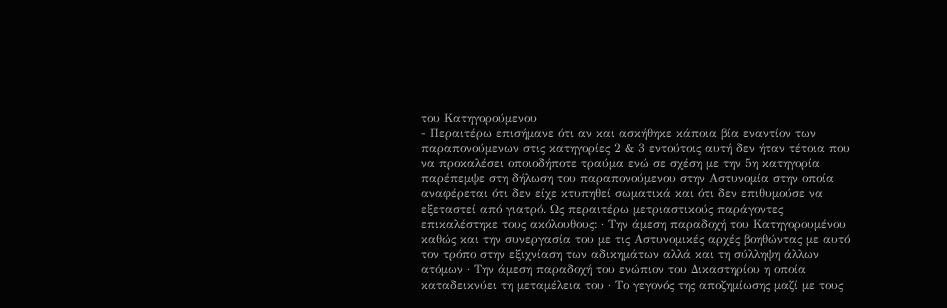του Κατηγορούμενου
- Περαιτέρω επισήμανε ότι αν και ασκήθηκε κάποια βία εναντίον των παραπονούμενων στις κατηγορίες 2 & 3 εντούτοις αυτή δεν ήταν τέτοια που να προκαλέσει οποιοδήποτε τραύμα ενώ σε σχέση με την 5η κατηγορία παρέπεμψε στη δήλωση του παραπονούμενου στην Αστυνομία στην οποία αναφέρεται ότι δεν είχε κτυπηθεί σωματικά και ότι δεν επιθυμούσε να εξεταστεί από γιατρό. Ως περαιτέρω μετριαστικούς παράγοντες επικαλέστηκε τους ακόλουθους: · Την άμεση παραδοχή του Κατηγορουμένου καθώς και την συνεργασία του με τις Αστυνομικές αρχές βοηθώντας με αυτό τον τρόπο στην εξιχνίαση των αδικημάτων αλλά και τη σύλληψη άλλων ατόμων · Την άμεση παραδοχή του ενώπιον του Δικαστηρίου η οποία καταδεικνύει τη μεταμέλεια του · Το γεγονός της αποζημίωσης μαζί με τους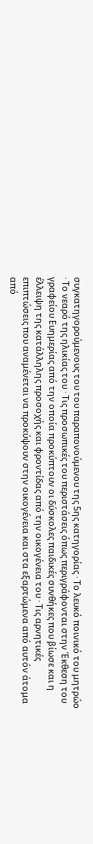συγκατηγορούμενους του του παραπονούμενου της 5ης κατηγορίας · Το λευκό ποινικό του μητρώο · Το νεαρό της ηλικίας του · Τις προσωπικές του περιστάσεις όπως περιγράφονται στην Έκθεση του γραφείου Ευημερίας από την οποία προκύπτουν οι δύσκολες παιδικές συνθήκες που βίωσε και η έλλειψη της κατάλληλης προσοχής και φροντίδας από την οικογένεια του · Τις αρνητικές επιπτώσεις που αναμένεται να προκύψουν στην οικογένεια και στα εξαρτώμενα από αυτόν άτομα από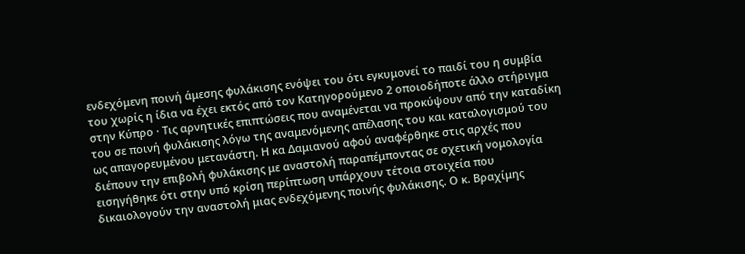ενδεχόμενη ποινή άμεσης φυλάκισης ενόψει του ότι εγκυμονεί το παιδί του η συμβία του χωρίς η ίδια να έχει εκτός από τον Κατηγορούμενο 2 οποιοδήποτε άλλο στήριγμα στην Κύπρο · Τις αρνητικές επιπτώσεις που αναμένεται να προκύψουν από την καταδίκη του σε ποινή φυλάκισης λόγω της αναμενόμενης απέλασης του και καταλογισμού του ως απαγορευμένου μετανάστη. Η κα Δαμιανού αφού αναφέρθηκε στις αρχές που διέπουν την επιβολή φυλάκισης με αναστολή παραπέμποντας σε σχετική νομολογία εισηγήθηκε ότι στην υπό κρίση περίπτωση υπάρχουν τέτοια στοιχεία που δικαιολογούν την αναστολή μιας ενδεχόμενης ποινής φυλάκισης. Ο κ. Βραχίμης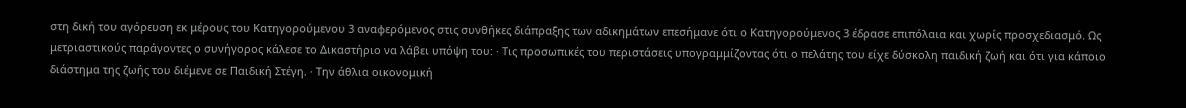στη δική του αγόρευση εκ μέρους του Κατηγορούμενου 3 αναφερόμενος στις συνθήκες διάπραξης των αδικημάτων επεσήμανε ότι ο Κατηγορούμενος 3 έδρασε επιπόλαια και χωρίς προσχεδιασμό. Ως μετριαστικούς παράγοντες ο συνήγορος κάλεσε το Δικαστήριο να λάβει υπόψη του: · Τις προσωπικές του περιστάσεις υπογραμμίζοντας ότι ο πελάτης του είχε δύσκολη παιδική ζωή και ότι για κάποιο διάστημα της ζωής του διέμενε σε Παιδική Στέγη. · Την άθλια οικονομική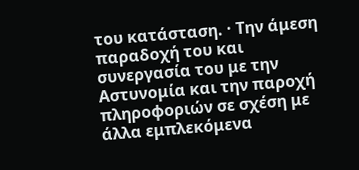του κατάσταση. · Την άμεση παραδοχή του και συνεργασία του με την Αστυνομία και την παροχή πληροφοριών σε σχέση με άλλα εμπλεκόμενα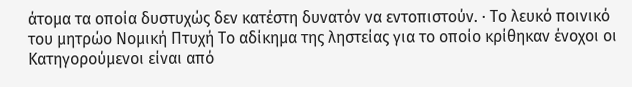άτομα τα οποία δυστυχώς δεν κατέστη δυνατόν να εντοπιστούν. · Το λευκό ποινικό του μητρώο Νομική Πτυχή Το αδίκημα της ληστείας για το οποίο κρίθηκαν ένοχοι οι Κατηγορούμενοι είναι από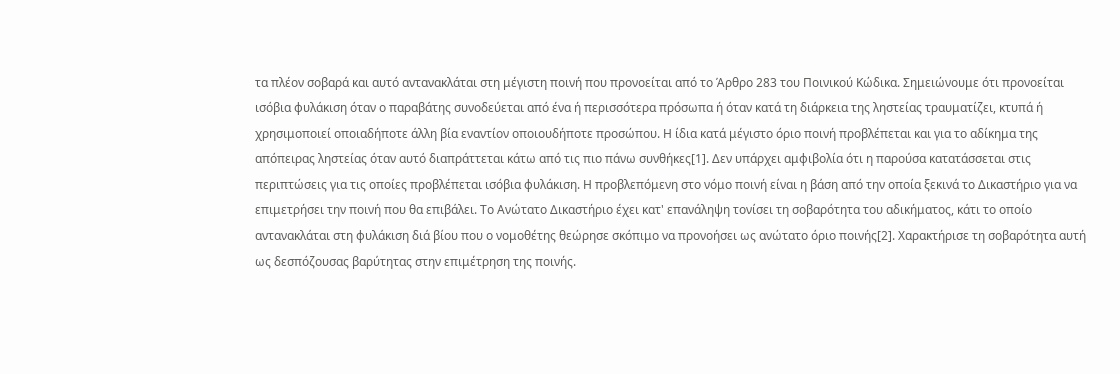τα πλέον σοβαρά και αυτό αντανακλάται στη μέγιστη ποινή που προνοείται από το Άρθρο 283 του Ποινικού Κώδικα. Σημειώνουμε ότι προνοείται ισόβια φυλάκιση όταν ο παραβάτης συνοδεύεται από ένα ή περισσότερα πρόσωπα ή όταν κατά τη διάρκεια της ληστείας τραυματίζει, κτυπά ή χρησιμοποιεί οποιαδήποτε άλλη βία εναντίον οποιουδήποτε προσώπου. Η ίδια κατά μέγιστο όριο ποινή προβλέπεται και για το αδίκημα της απόπειρας ληστείας όταν αυτό διαπράττεται κάτω από τις πιο πάνω συνθήκες[1]. Δεν υπάρχει αμφιβολία ότι η παρούσα κατατάσσεται στις περιπτώσεις για τις οποίες προβλέπεται ισόβια φυλάκιση. Η προβλεπόμενη στο νόμο ποινή είναι η βάση από την οποία ξεκινά το Δικαστήριο για να επιμετρήσει την ποινή που θα επιβάλει. Το Ανώτατο Δικαστήριο έχει κατ' επανάληψη τονίσει τη σοβαρότητα του αδικήματος, κάτι το οποίο αντανακλάται στη φυλάκιση διά βίου που ο νομοθέτης θεώρησε σκόπιμο να προνοήσει ως ανώτατο όριο ποινής[2]. Χαρακτήρισε τη σοβαρότητα αυτή ως δεσπόζουσας βαρύτητας στην επιμέτρηση της ποινής.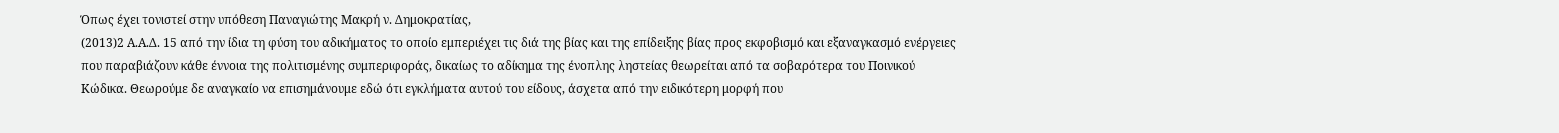Όπως έχει τονιστεί στην υπόθεση Παναγιώτης Μακρή ν. Δημοκρατίας,
(2013)2 Α.Α.Δ. 15 από την ίδια τη φύση του αδικήματος το οποίο εμπεριέχει τις διά της βίας και της επίδειξης βίας προς εκφοβισμό και εξαναγκασμό ενέργειες που παραβιάζουν κάθε έννοια της πολιτισμένης συμπεριφοράς, δικαίως το αδίκημα της ένοπλης ληστείας θεωρείται από τα σοβαρότερα του Ποινικού Κώδικα. Θεωρούμε δε αναγκαίο να επισημάνουμε εδώ ότι εγκλήματα αυτού του είδους, άσχετα από την ειδικότερη μορφή που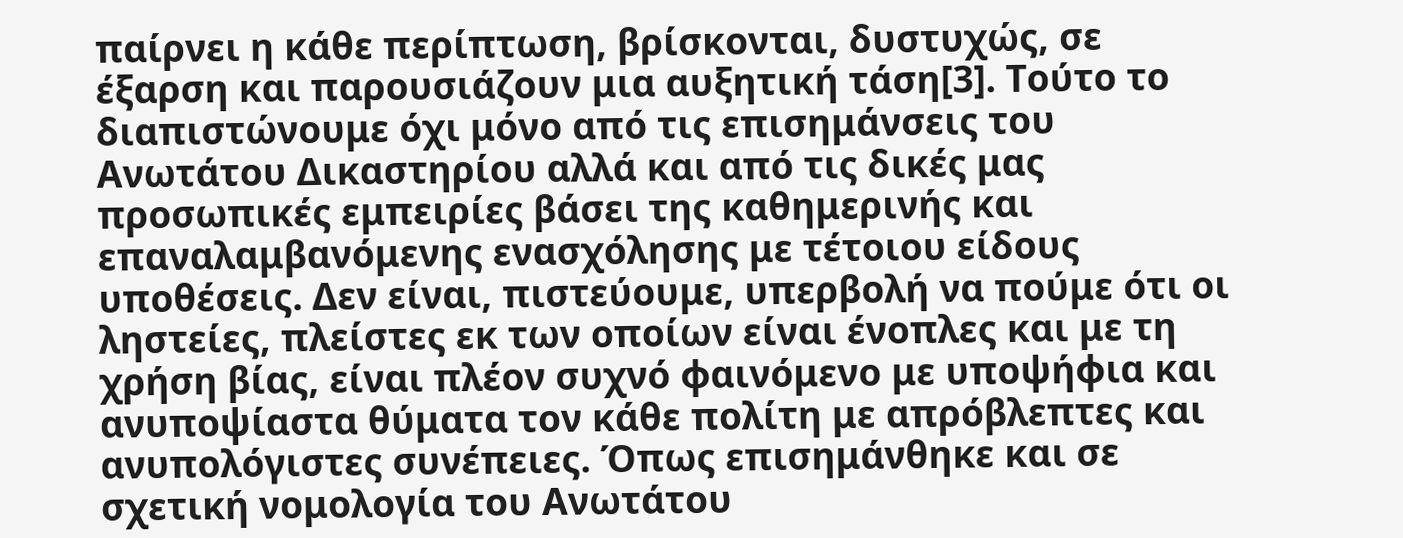παίρνει η κάθε περίπτωση, βρίσκονται, δυστυχώς, σε έξαρση και παρουσιάζουν μια αυξητική τάση[3]. Τούτο το διαπιστώνουμε όχι μόνο από τις επισημάνσεις του Ανωτάτου Δικαστηρίου αλλά και από τις δικές μας προσωπικές εμπειρίες βάσει της καθημερινής και επαναλαμβανόμενης ενασχόλησης με τέτοιου είδους υποθέσεις. Δεν είναι, πιστεύουμε, υπερβολή να πούμε ότι οι ληστείες, πλείστες εκ των οποίων είναι ένοπλες και με τη χρήση βίας, είναι πλέον συχνό φαινόμενο με υποψήφια και ανυποψίαστα θύματα τον κάθε πολίτη με απρόβλεπτες και ανυπολόγιστες συνέπειες. Όπως επισημάνθηκε και σε σχετική νομολογία του Ανωτάτου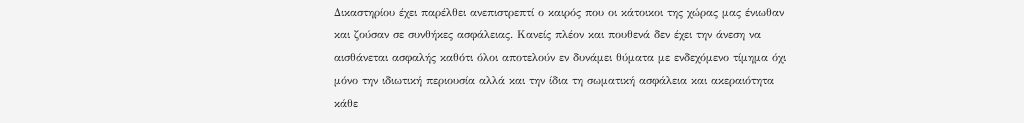Δικαστηρίου έχει παρέλθει ανεπιστρεπτί ο καιρός που οι κάτοικοι της χώρας μας ένιωθαν και ζούσαν σε συνθήκες ασφάλειας. Κανείς πλέον και πουθενά δεν έχει την άνεση να αισθάνεται ασφαλής καθότι όλοι αποτελούν εν δυνάμει θύματα με ενδεχόμενο τίμημα όχι μόνο την ιδιωτική περιουσία αλλά και την ίδια τη σωματική ασφάλεια και ακεραιότητα κάθε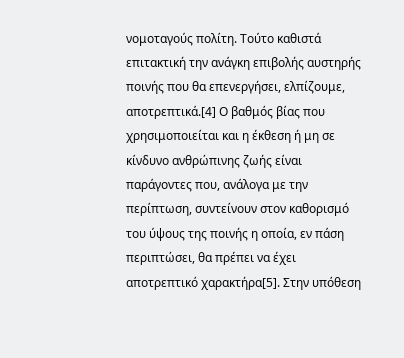νομοταγούς πολίτη. Τούτο καθιστά επιτακτική την ανάγκη επιβολής αυστηρής ποινής που θα επενεργήσει, ελπίζουμε, αποτρεπτικά.[4] Ο βαθμός βίας που χρησιμοποιείται και η έκθεση ή μη σε κίνδυνο ανθρώπινης ζωής είναι παράγοντες που, ανάλογα με την περίπτωση, συντείνουν στον καθορισμό του ύψους της ποινής η οποία, εν πάση περιπτώσει, θα πρέπει να έχει αποτρεπτικό χαρακτήρα[5]. Στην υπόθεση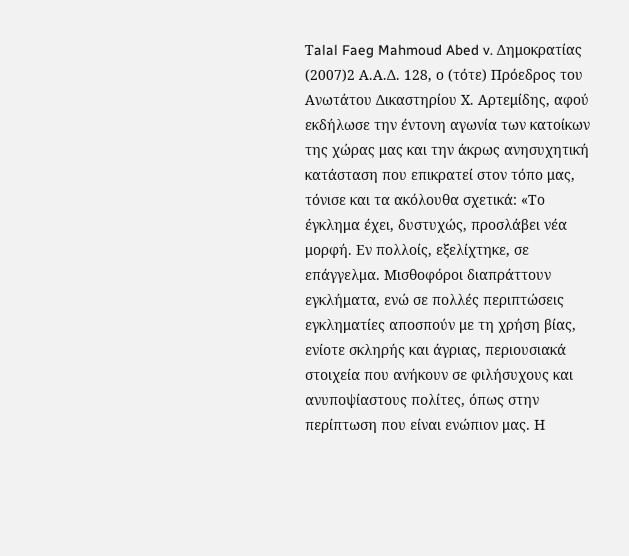Τalal Faeg Mahmoud Abed v. Δημοκρατίας
(2007)2 Α.Α.Δ. 128, ο (τότε) Πρόεδρος του Ανωτάτου Δικαστηρίου Χ. Αρτεμίδης, αφού εκδήλωσε την έντονη αγωνία των κατοίκων της χώρας μας και την άκρως ανησυχητική κατάσταση που επικρατεί στον τόπο μας, τόνισε και τα ακόλουθα σχετικά: «Το έγκλημα έχει, δυστυχώς, προσλάβει νέα μορφή. Εν πολλοίς, εξελίχτηκε, σε επάγγελμα. Μισθοφόροι διαπράττουν εγκλήματα, ενώ σε πολλές περιπτώσεις εγκληματίες αποσπούν με τη χρήση βίας, ενίοτε σκληρής και άγριας, περιουσιακά στοιχεία που ανήκουν σε φιλήσυχους και ανυποψίαστους πολίτες, όπως στην περίπτωση που είναι ενώπιον μας. Η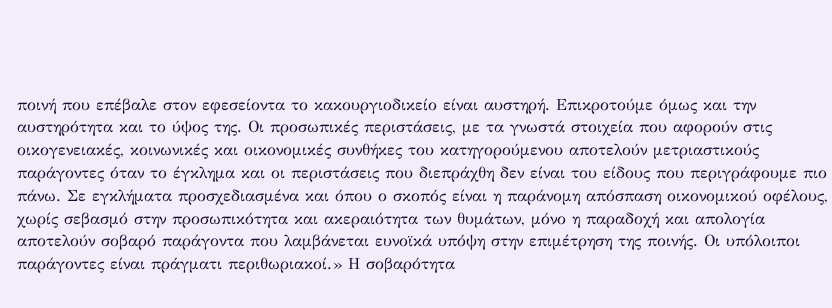ποινή που επέβαλε στον εφεσείοντα το κακουργιοδικείο είναι αυστηρή. Επικροτούμε όμως και την αυστηρότητα και το ύψος της. Οι προσωπικές περιστάσεις, με τα γνωστά στοιχεία που αφορούν στις οικογενειακές, κοινωνικές και οικονομικές συνθήκες του κατηγορούμενου αποτελούν μετριαστικούς παράγοντες όταν το έγκλημα και οι περιστάσεις που διεπράχθη δεν είναι του είδους που περιγράφουμε πιο πάνω. Σε εγκλήματα προσχεδιασμένα και όπου ο σκοπός είναι η παράνομη απόσπαση οικονομικού οφέλους, χωρίς σεβασμό στην προσωπικότητα και ακεραιότητα των θυμάτων, μόνο η παραδοχή και απολογία αποτελούν σοβαρό παράγοντα που λαμβάνεται ευνοϊκά υπόψη στην επιμέτρηση της ποινής. Οι υπόλοιποι παράγοντες είναι πράγματι περιθωριακοί.» Η σοβαρότητα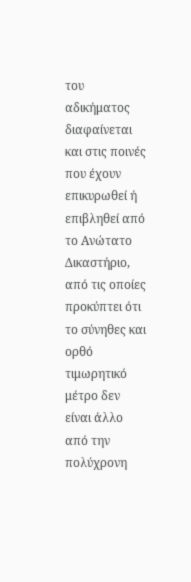του αδικήματος διαφαίνεται και στις ποινές που έχουν επικυρωθεί ή επιβληθεί από το Ανώτατο Δικαστήριο, από τις οποίες προκύπτει ότι το σύνηθες και ορθό τιμωρητικό μέτρο δεν είναι άλλο από την πολύχρονη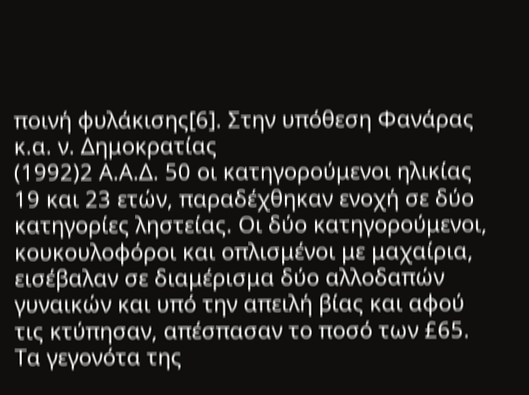ποινή φυλάκισης[6]. Στην υπόθεση Φανάρας κ.α. ν. Δημοκρατίας
(1992)2 Α.Α.Δ. 50 οι κατηγορούμενοι ηλικίας 19 και 23 ετών, παραδέχθηκαν ενοχή σε δύο κατηγορίες ληστείας. Οι δύο κατηγορούμενοι, κουκουλοφόροι και οπλισμένοι με μαχαίρια, εισέβαλαν σε διαμέρισμα δύο αλλοδαπών γυναικών και υπό την απειλή βίας και αφού τις κτύπησαν, απέσπασαν το ποσό των £65. Τα γεγονότα της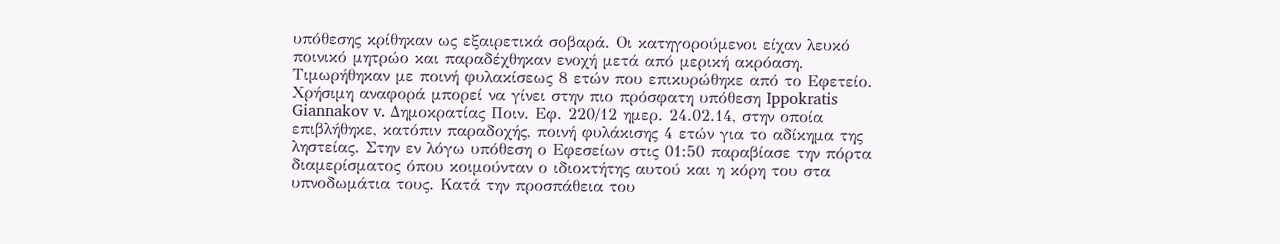υπόθεσης κρίθηκαν ως εξαιρετικά σοβαρά. Οι κατηγορούμενοι είχαν λευκό ποινικό μητρώο και παραδέχθηκαν ενοχή μετά από μερική ακρόαση. Τιμωρήθηκαν με ποινή φυλακίσεως 8 ετών που επικυρώθηκε από το Εφετείο. Χρήσιμη αναφορά μπορεί να γίνει στην πιο πρόσφατη υπόθεση Ippokratis Giannakov v. Δημοκρατίας Ποιν. Εφ. 220/12 ημερ. 24.02.14, στην οποία επιβλήθηκε, κατόπιν παραδοχής, ποινή φυλάκισης 4 ετών για το αδίκημα της ληστείας. Στην εν λόγω υπόθεση ο Εφεσείων στις 01:50 παραβίασε την πόρτα διαμερίσματος όπου κοιμούνταν ο ιδιοκτήτης αυτού και η κόρη του στα υπνοδωμάτια τους. Κατά την προσπάθεια του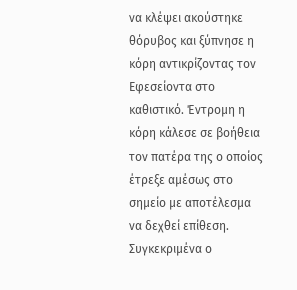να κλέψει ακούστηκε θόρυβος και ξύπνησε η κόρη αντικρίζοντας τον Εφεσείοντα στο καθιστικό. Έντρομη η κόρη κάλεσε σε βοήθεια τον πατέρα της ο οποίος έτρεξε αμέσως στο σημείο με αποτέλεσμα να δεχθεί επίθεση. Συγκεκριμένα ο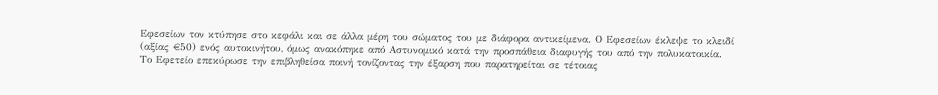Εφεσείων τον κτύπησε στο κεφάλι και σε άλλα μέρη του σώματος του με διάφορα αντικείμενα. Ο Εφεσείων έκλεψε το κλειδί (αξίας €50) ενός αυτοκινήτου, όμως ανακόπηκε από Αστυνομικό κατά την προσπάθεια διαφυγής του από την πολυκατοικία. Το Εφετείο επεκύρωσε την επιβληθείσα ποινή τονίζοντας την έξαρση που παρατηρείται σε τέτοιας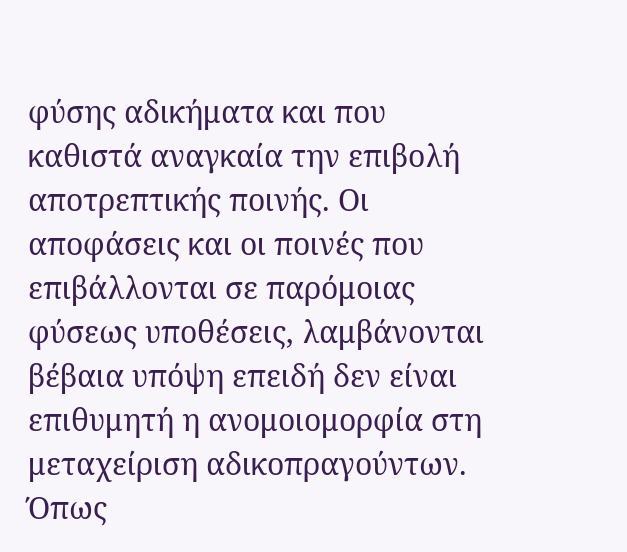φύσης αδικήματα και που καθιστά αναγκαία την επιβολή αποτρεπτικής ποινής. Οι αποφάσεις και οι ποινές που επιβάλλονται σε παρόμοιας φύσεως υποθέσεις, λαμβάνονται βέβαια υπόψη επειδή δεν είναι επιθυμητή η ανομοιομορφία στη μεταχείριση αδικοπραγούντων. Όπως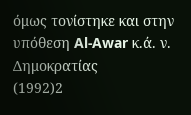όμως τονίστηκε και στην υπόθεση Al-Awar κ.ά. ν. Δημοκρατίας
(1992)2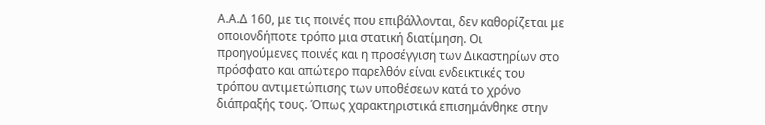Α.Α.Δ 160, με τις ποινές που επιβάλλονται, δεν καθορίζεται με οποιονδήποτε τρόπο μια στατική διατίμηση. Οι προηγούμενες ποινές και η προσέγγιση των Δικαστηρίων στο πρόσφατο και απώτερο παρελθόν είναι ενδεικτικές του τρόπου αντιμετώπισης των υποθέσεων κατά το χρόνο διάπραξής τους. Όπως χαρακτηριστικά επισημάνθηκε στην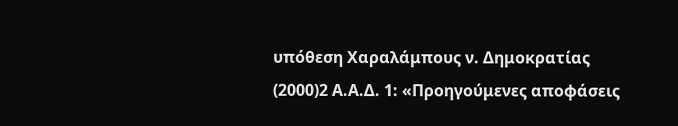υπόθεση Χαραλάμπους ν. Δημοκρατίας
(2000)2 Α.Α.Δ. 1: «Προηγούμενες αποφάσεις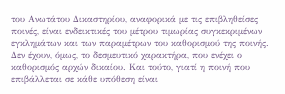του Ανωτάτου Δικαστηρίου, αναφορικά με τις επιβληθείσες ποινές, είναι ενδεικτικές του μέτρου τιμωρίας συγκεκριμένων εγκλημάτων και των παραμέτρων του καθορισμού της ποινής. Δεν έχουν, όμως, το δεσμευτικό χαρακτήρα, που ενέχει ο καθορισμός αρχών δικαίου. Και τούτο, γιατί η ποινή που επιβάλλεται σε κάθε υπόθεση είναι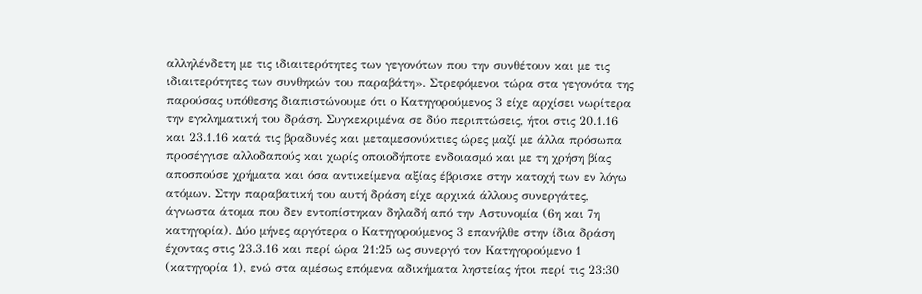αλληλένδετη με τις ιδιαιτερότητες των γεγονότων που την συνθέτουν και με τις ιδιαιτερότητες των συνθηκών του παραβάτη». Στρεφόμενοι τώρα στα γεγονότα της παρούσας υπόθεσης διαπιστώνουμε ότι ο Κατηγορούμενος 3 είχε αρχίσει νωρίτερα την εγκληματική του δράση. Συγκεκριμένα σε δύο περιπτώσεις, ήτοι στις 20.1.16 και 23.1.16 κατά τις βραδυνές και μεταμεσονύκτιες ώρες μαζί με άλλα πρόσωπα προσέγγισε αλλοδαπούς και χωρίς οποιοδήποτε ενδοιασμό και με τη χρήση βίας αποσπούσε χρήματα και όσα αντικείμενα αξίας έβρισκε στην κατοχή των εν λόγω ατόμων. Στην παραβατική του αυτή δράση είχε αρχικά άλλους συνεργάτες, άγνωστα άτομα που δεν εντοπίστηκαν δηλαδή από την Αστυνομία (6η και 7η κατηγορία). Δύο μήνες αργότερα ο Κατηγορούμενος 3 επανήλθε στην ίδια δράση έχοντας στις 23.3.16 και περί ώρα 21:25 ως συνεργό τον Κατηγορούμενο 1 (κατηγορία 1), ενώ στα αμέσως επόμενα αδικήματα ληστείας ήτοι περί τις 23:30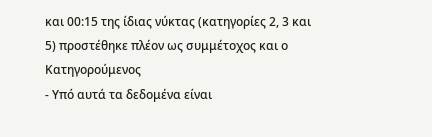και 00:15 της ίδιας νύκτας (κατηγορίες 2, 3 και 5) προστέθηκε πλέον ως συμμέτοχος και ο Κατηγορούμενος
- Υπό αυτά τα δεδομένα είναι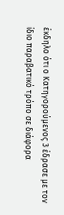έκδηλο ότι ο Κατηγορούμενος 3 έδρασε με τον ίδιο παραβατικό τρόπο σε διάφορα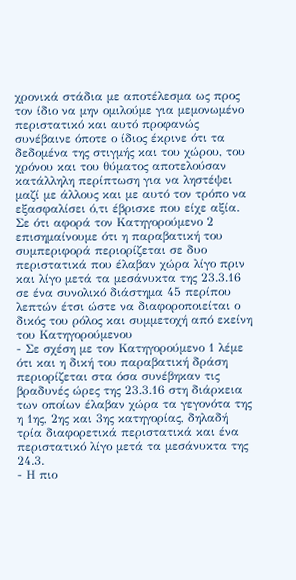χρονικά στάδια με αποτέλεσμα ως προς τον ίδιο να μην ομιλούμε για μεμονωμένο περιστατικό και αυτό προφανώς συνέβαινε όποτε ο ίδιος έκρινε ότι τα δεδομένα της στιγμής και του χώρου, του χρόνου και του θύματος αποτελούσαν κατάλληλη περίπτωση για να ληστέψει μαζί με άλλους και με αυτό τον τρόπο να εξασφαλίσει ό,τι έβρισκε που είχε αξία. Σε ότι αφορά τον Κατηγορούμενο 2 επισημαίνουμε ότι η παραβατική του συμπεριφορά περιορίζεται σε δυο περιστατικά που έλαβαν χώρα λίγο πριν και λίγο μετά τα μεσάνυκτα της 23.3.16 σε ένα συνολικό διάστημα 45 περίπου λεπτών έτσι ώστε να διαφοροποιείται ο δικός του ρόλος και συμμετοχή από εκείνη του Κατηγορούμενου
- Σε σχέση με τον Κατηγορούμενο 1 λέμε ότι και η δική του παραβατική δράση περιορίζεται στα όσα συνέβηκαν τις βραδυνές ώρες της 23.3.16 στη διάρκεια των οποίων έλαβαν χώρα τα γεγονότα της η 1ης, 2ης και 3ης κατηγορίας, δηλαδή τρία διαφορετικά περιστατικά και ένα περιστατικό λίγο μετά τα μεσάνυκτα της 24.3.
- Η πιο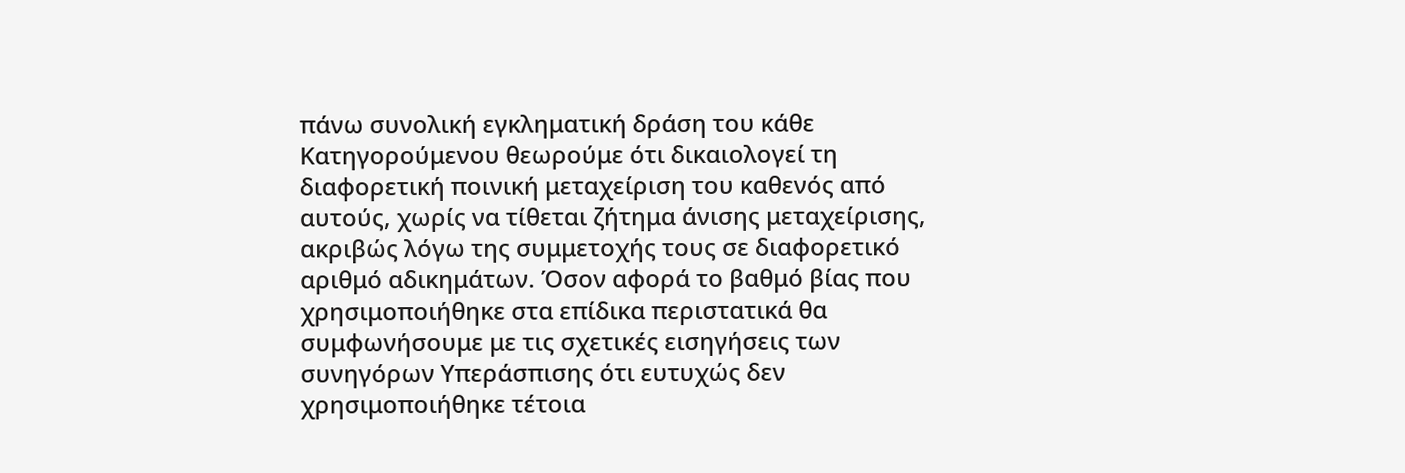πάνω συνολική εγκληματική δράση του κάθε Κατηγορούμενου θεωρούμε ότι δικαιολογεί τη διαφορετική ποινική μεταχείριση του καθενός από αυτούς, χωρίς να τίθεται ζήτημα άνισης μεταχείρισης, ακριβώς λόγω της συμμετοχής τους σε διαφορετικό αριθμό αδικημάτων. Όσον αφορά το βαθμό βίας που χρησιμοποιήθηκε στα επίδικα περιστατικά θα συμφωνήσουμε με τις σχετικές εισηγήσεις των συνηγόρων Υπεράσπισης ότι ευτυχώς δεν χρησιμοποιήθηκε τέτοια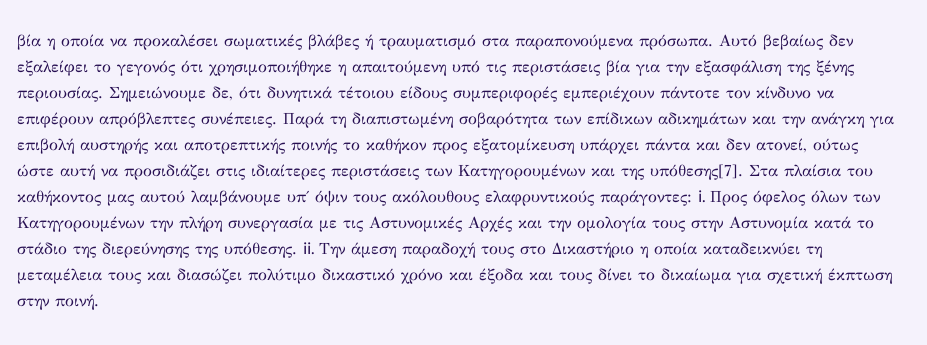βία η οποία να προκαλέσει σωματικές βλάβες ή τραυματισμό στα παραπονούμενα πρόσωπα. Αυτό βεβαίως δεν εξαλείφει το γεγονός ότι χρησιμοποιήθηκε η απαιτούμενη υπό τις περιστάσεις βία για την εξασφάλιση της ξένης περιουσίας. Σημειώνουμε δε, ότι δυνητικά τέτοιου είδους συμπεριφορές εμπεριέχουν πάντοτε τον κίνδυνο να επιφέρουν απρόβλεπτες συνέπειες. Παρά τη διαπιστωμένη σοβαρότητα των επίδικων αδικημάτων και την ανάγκη για επιβολή αυστηρής και αποτρεπτικής ποινής το καθήκον προς εξατομίκευση υπάρχει πάντα και δεν ατονεί, ούτως ώστε αυτή να προσιδιάζει στις ιδιαίτερες περιστάσεις των Κατηγορουμένων και της υπόθεσης[7]. Στα πλαίσια του καθήκοντος μας αυτού λαμβάνουμε υπ΄ όψιν τους ακόλουθους ελαφρυντικούς παράγοντες: i. Προς όφελος όλων των Κατηγορουμένων την πλήρη συνεργασία με τις Αστυνομικές Αρχές και την ομολογία τους στην Αστυνομία κατά το στάδιο της διερεύνησης της υπόθεσης. ii. Την άμεση παραδοχή τους στο Δικαστήριο η οποία καταδεικνύει τη μεταμέλεια τους και διασώζει πολύτιμο δικαστικό χρόνο και έξοδα και τους δίνει το δικαίωμα για σχετική έκπτωση στην ποινή.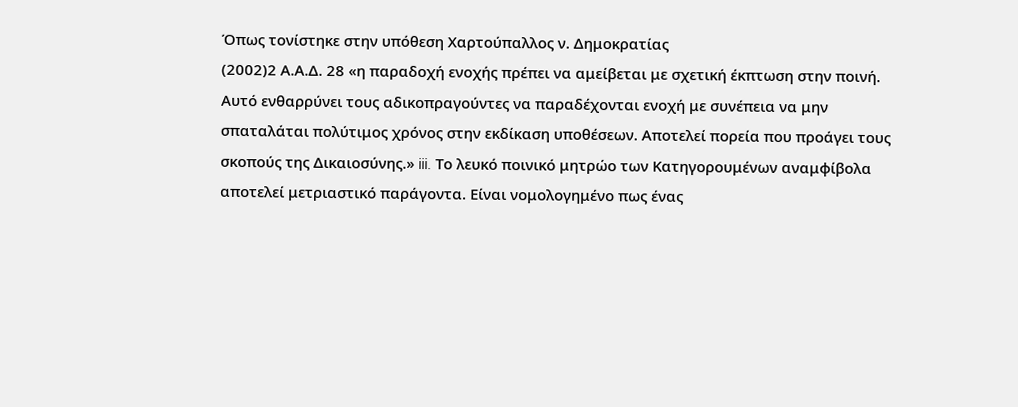Όπως τονίστηκε στην υπόθεση Χαρτούπαλλος ν. Δημοκρατίας
(2002)2 Α.Α.Δ. 28 «η παραδοχή ενοχής πρέπει να αμείβεται με σχετική έκπτωση στην ποινή. Αυτό ενθαρρύνει τους αδικοπραγούντες να παραδέχονται ενοχή με συνέπεια να μην σπαταλάται πολύτιμος χρόνος στην εκδίκαση υποθέσεων. Αποτελεί πορεία που προάγει τους σκοπούς της Δικαιοσύνης.» iii. Το λευκό ποινικό μητρώο των Κατηγορουμένων αναμφίβολα αποτελεί μετριαστικό παράγοντα. Είναι νομολογημένο πως ένας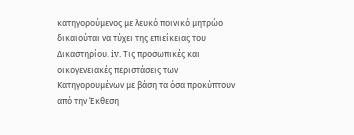κατηγορούμενος με λευκό ποινικό μητρώο δικαιούται να τύχει της επιείκειας του Δικαστηρίου. iv. Τις προσωπικές και οικογενειακές περιστάσεις των Κατηγορουμένων με βάση τα όσα προκύπτουν από την Έκθεση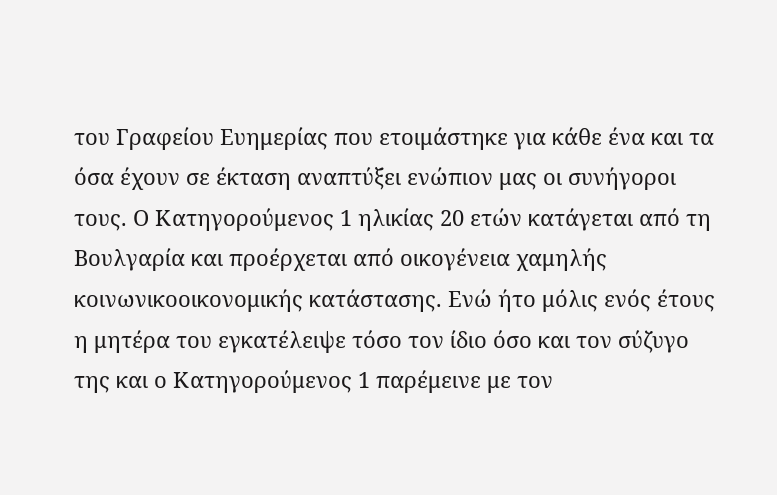του Γραφείου Ευημερίας που ετοιμάστηκε για κάθε ένα και τα όσα έχουν σε έκταση αναπτύξει ενώπιον μας οι συνήγοροι τους. Ο Κατηγορούμενος 1 ηλικίας 20 ετών κατάγεται από τη Βουλγαρία και προέρχεται από οικογένεια χαμηλής κοινωνικοοικονομικής κατάστασης. Ενώ ήτο μόλις ενός έτους η μητέρα του εγκατέλειψε τόσο τον ίδιο όσο και τον σύζυγο της και ο Κατηγορούμενος 1 παρέμεινε με τον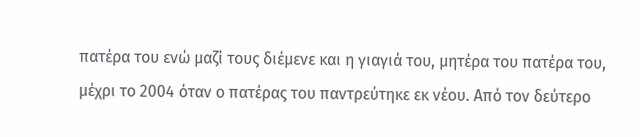πατέρα του ενώ μαζί τους διέμενε και η γιαγιά του, μητέρα του πατέρα του, μέχρι το 2004 όταν ο πατέρας του παντρεύτηκε εκ νέου. Από τον δεύτερο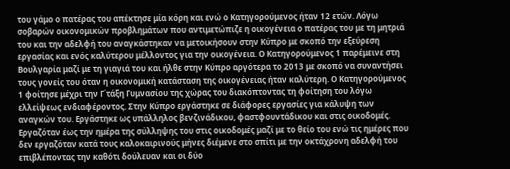του γάμο ο πατέρας του απέκτησε μία κόρη και ενώ ο Κατηγορούμενος ήταν 12 ετών. Λόγω σοβαρών οικονομικών προβλημάτων που αντιμετώπιζε η οικογένεια ο πατέρας του με τη μητριά του και την αδελφή του αναγκάστηκαν να μετοικήσουν στην Κύπρο με σκοπό την εξεύρεση εργασίας και ενός καλύτερου μέλλοντος για την οικογένεια. Ο Κατηγορούμενος 1 παρέμεινε στη Βουλγαρία μαζί με τη γιαγιά του και ήλθε στην Κύπρο αργότερα το 2013 με σκοπό να συναντήσει τους γονείς του όταν η οικονομική κατάσταση της οικογένειας ήταν καλύτερη. Ο Κατηγορούμενος 1 φοίτησε μέχρι την Γ΄τάξη Γυμνασίου της χώρας του διακόπτοντας τη φοίτηση του λόγω ελλείψεως ενδιαφέροντος. Στην Κύπρο εργάστηκε σε διάφορες εργασίες για κάλυψη των αναγκών του. Εργάστηκε ως υπάλληλος βενζινάδικου, φαστφουντάδικου και στις οικοδομές. Εργαζόταν έως την ημέρα της σύλληψης του στις οικοδομές μαζί με το θείο του ενώ τις ημέρες που δεν εργαζόταν κατά τους καλοκαιρινούς μήνες διέμενε στο σπίτι με την οκτάχρονη αδελφή του επιβλέποντας την καθότι δούλευαν και οι δύο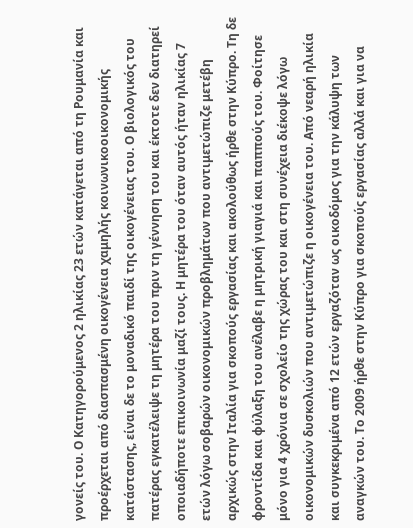γονείς του. Ο Κατηγορούμενος 2 ηλικίας 23 ετών κατάγεται από τη Ρουμανία και προέρχεται από διασπασμένη οικογένεια χαμηλής κοινωνικοοικονομικής κατάστασης, είναι δε το μοναδικό παιδί της οικογένειας του. Ο βιολογικός του πατέρας εγκατέλειψε τη μητέρα του πριν τη γέννηση του και έκτοτε δεν διατηρεί οποιαδήποτε επικοινωνία μαζί τους. Η μητέρα του όταν αυτός ήταν ηλικίας 7 ετών λόγω σοβαρών οικονομικών προβλημάτων που αντιμετώπιζε μετέβη αρχικώς στην Ιταλία για σκοπούς εργασίας και ακολούθως ήρθε στην Κύπρο. Τη δε φροντίδα και φύλαξη του ανέλαβε η μητρική γιαγιά και παππούς του. Φοίτησε μόνο για 4 χρόνια σε σχολείο της χώρας του και στη συνέχεια διέκοψε λόγω οικονομικών δυσκολιών που αντιμετώπιζε η οικογένεια του. Από νεαρή ηλικία και συγκεκριμένα από 12 ετών εργαζόταν ως οικοδόμος για την κάλυψη των αναγκών του. Το 2009 ήρθε στην Κύπρο για σκοπούς εργασίας αλλά και για να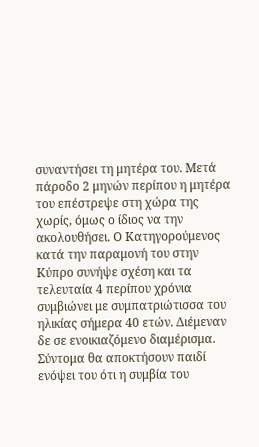συναντήσει τη μητέρα του. Μετά πάροδο 2 μηνών περίπου η μητέρα του επέστρεψε στη χώρα της χωρίς, όμως ο ίδιος να την ακολουθήσει. Ο Κατηγορούμενος κατά την παραμονή του στην Κύπρο συνήψε σχέση και τα τελευταία 4 περίπου χρόνια συμβιώνει με συμπατριώτισσα του ηλικίας σήμερα 40 ετών. Διέμεναν δε σε ενοικιαζόμενο διαμέρισμα. Σύντομα θα αποκτήσουν παιδί ενόψει του ότι η συμβία του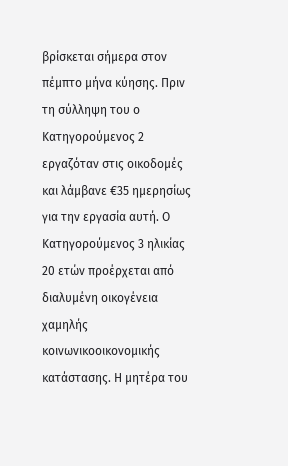βρίσκεται σήμερα στον πέμπτο μήνα κύησης. Πριν τη σύλληψη του ο Κατηγορούμενος 2 εργαζόταν στις οικοδομές και λάμβανε €35 ημερησίως για την εργασία αυτή. Ο Κατηγορούμενος 3 ηλικίας 20 ετών προέρχεται από διαλυμένη οικογένεια χαμηλής κοινωνικοοικονομικής κατάστασης. Η μητέρα του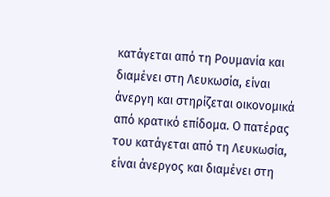κατάγεται από τη Ρουμανία και διαμένει στη Λευκωσία, είναι άνεργη και στηρίζεται οικονομικά από κρατικό επίδομα. Ο πατέρας του κατάγεται από τη Λευκωσία, είναι άνεργος και διαμένει στη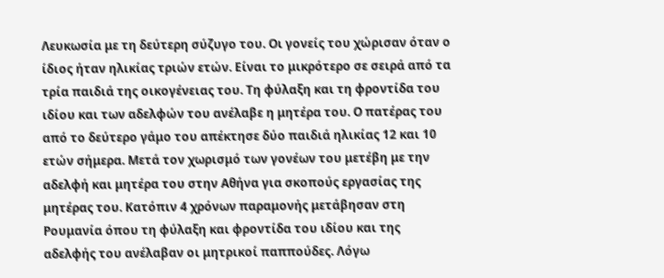Λευκωσία με τη δεύτερη σύζυγο του. Οι γονείς του χώρισαν όταν ο ίδιος ήταν ηλικίας τριών ετών. Είναι το μικρότερο σε σειρά από τα τρία παιδιά της οικογένειας του. Τη φύλαξη και τη φροντίδα του ιδίου και των αδελφών του ανέλαβε η μητέρα του. Ο πατέρας του από το δεύτερο γάμο του απέκτησε δύο παιδιά ηλικίας 12 και 10 ετών σήμερα. Μετά τον χωρισμό των γονέων του μετέβη με την αδελφή και μητέρα του στην Αθήνα για σκοπούς εργασίας της μητέρας του. Κατόπιν 4 χρόνων παραμονής μετάβησαν στη Ρουμανία όπου τη φύλαξη και φροντίδα του ιδίου και της αδελφής του ανέλαβαν οι μητρικοί παππούδες. Λόγω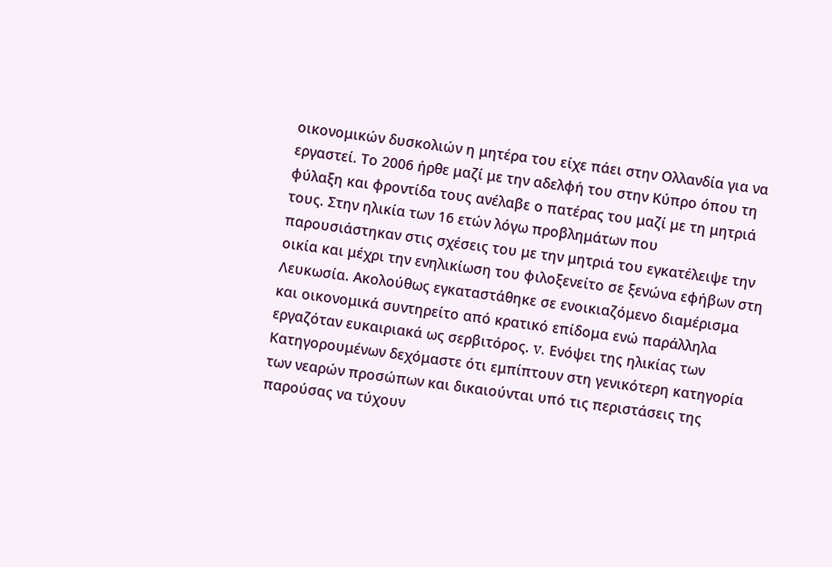οικονομικών δυσκολιών η μητέρα του είχε πάει στην Ολλανδία για να εργαστεί. Το 2006 ήρθε μαζί με την αδελφή του στην Κύπρο όπου τη φύλαξη και φροντίδα τους ανέλαβε ο πατέρας του μαζί με τη μητριά τους. Στην ηλικία των 16 ετών λόγω προβλημάτων που παρουσιάστηκαν στις σχέσεις του με την μητριά του εγκατέλειψε την οικία και μέχρι την ενηλικίωση του φιλοξενείτο σε ξενώνα εφήβων στη Λευκωσία. Ακολούθως εγκαταστάθηκε σε ενοικιαζόμενο διαμέρισμα και οικονομικά συντηρείτο από κρατικό επίδομα ενώ παράλληλα εργαζόταν ευκαιριακά ως σερβιτόρος. v. Ενόψει της ηλικίας των Κατηγορουμένων δεχόμαστε ότι εμπίπτουν στη γενικότερη κατηγορία των νεαρών προσώπων και δικαιούνται υπό τις περιστάσεις της παρούσας να τύχουν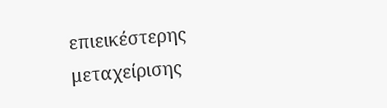επιεικέστερης μεταχείρισης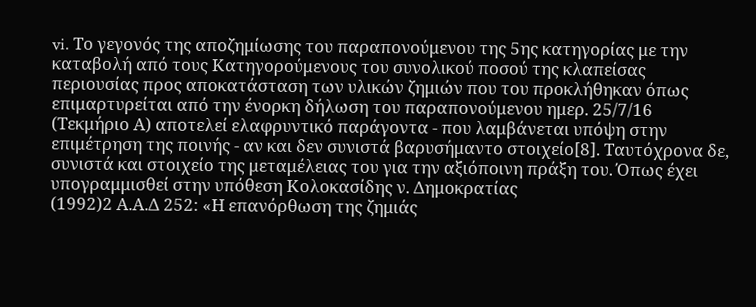vi. Το γεγονός της αποζημίωσης του παραπονούμενου της 5ης κατηγορίας με την καταβολή από τους Κατηγορούμενους του συνολικού ποσού της κλαπείσας περιουσίας προς αποκατάσταση των υλικών ζημιών που του προκλήθηκαν όπως επιμαρτυρείται από την ένορκη δήλωση του παραπονούμενου ημερ. 25/7/16 (Τεκμήριο Α) αποτελεί ελαφρυντικό παράγοντα - που λαμβάνεται υπόψη στην επιμέτρηση της ποινής - αν και δεν συνιστά βαρυσήμαντο στοιχείο[8]. Ταυτόχρονα δε, συνιστά και στοιχείο της μεταμέλειας του για την αξιόποινη πράξη του. Όπως έχει υπογραμμισθεί στην υπόθεση Κολοκασίδης ν. Δημοκρατίας
(1992)2 Α.Α.Δ 252: «Η επανόρθωση της ζημιάς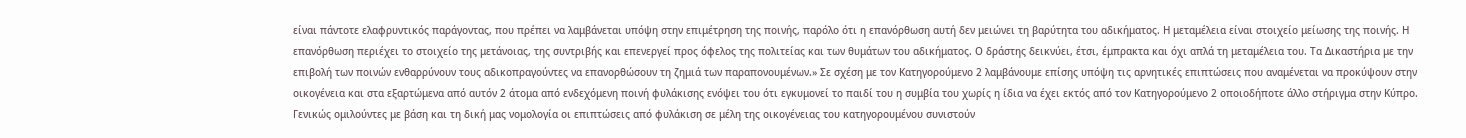είναι πάντοτε ελαφρυντικός παράγοντας, που πρέπει να λαμβάνεται υπόψη στην επιμέτρηση της ποινής, παρόλο ότι η επανόρθωση αυτή δεν μειώνει τη βαρύτητα του αδικήματος. Η μεταμέλεια είναι στοιχείο μείωσης της ποινής. Η επανόρθωση περιέχει το στοιχείο της μετάνοιας, της συντριβής και επενεργεί προς όφελος της πολιτείας και των θυμάτων του αδικήματος. Ο δράστης δεικνύει, έτσι, έμπρακτα και όχι απλά τη μεταμέλεια του. Τα Δικαστήρια με την επιβολή των ποινών ενθαρρύνουν τους αδικοπραγούντες να επανορθώσουν τη ζημιά των παραπονουμένων.» Σε σχέση με τον Κατηγορούμενο 2 λαμβάνουμε επίσης υπόψη τις αρνητικές επιπτώσεις που αναμένεται να προκύψουν στην οικογένεια και στα εξαρτώμενα από αυτόν 2 άτομα από ενδεχόμενη ποινή φυλάκισης ενόψει του ότι εγκυμονεί το παιδί του η συμβία του χωρίς η ίδια να έχει εκτός από τον Κατηγορούμενο 2 οποιοδήποτε άλλο στήριγμα στην Κύπρο. Γενικώς ομιλούντες με βάση και τη δική μας νομολογία οι επιπτώσεις από φυλάκιση σε μέλη της οικογένειας του κατηγορουμένου συνιστούν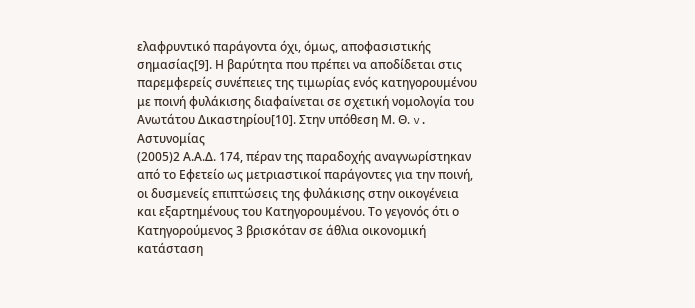ελαφρυντικό παράγοντα όχι, όμως, αποφασιστικής σημασίας[9]. Η βαρύτητα που πρέπει να αποδίδεται στις παρεμφερείς συνέπειες της τιμωρίας ενός κατηγορουμένου με ποινή φυλάκισης διαφαίνεται σε σχετική νομολογία του Ανωτάτου Δικαστηρίου[10]. Στην υπόθεση Μ. Θ. v. Αστυνομίας
(2005)2 Α.Α.Δ. 174, πέραν της παραδοχής αναγνωρίστηκαν από το Εφετείο ως μετριαστικοί παράγοντες για την ποινή, οι δυσμενείς επιπτώσεις της φυλάκισης στην οικογένεια και εξαρτημένους του Κατηγορουμένου. Το γεγονός ότι ο Κατηγορούμενος 3 βρισκόταν σε άθλια οικονομική κατάσταση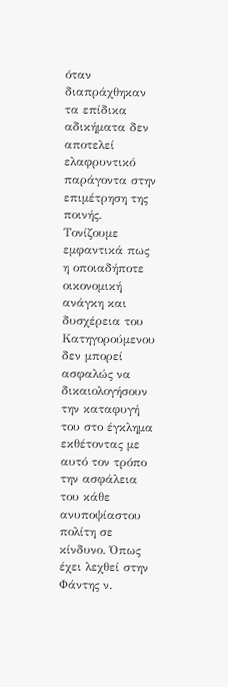όταν διαπράχθηκαν τα επίδικα αδικήματα δεν αποτελεί ελαφρυντικό παράγοντα στην επιμέτρηση της ποινής. Τονίζουμε εμφαντικά πως η οποιαδήποτε οικονομική ανάγκη και δυσχέρεια του Κατηγορούμενου δεν μπορεί ασφαλώς να δικαιολογήσουν την καταφυγή του στο έγκλημα εκθέτοντας με αυτό τον τρόπο την ασφάλεια του κάθε ανυποψίαστου πολίτη σε κίνδυνο. Όπως έχει λεχθεί στην Φάντης ν.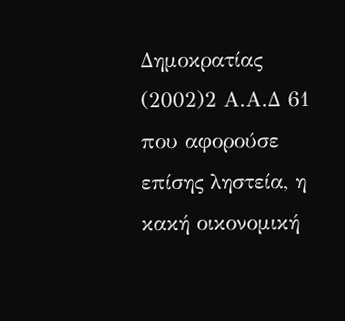Δημοκρατίας
(2002)2 Α.Α.Δ 61 που αφορούσε επίσης ληστεία, η κακή οικονομική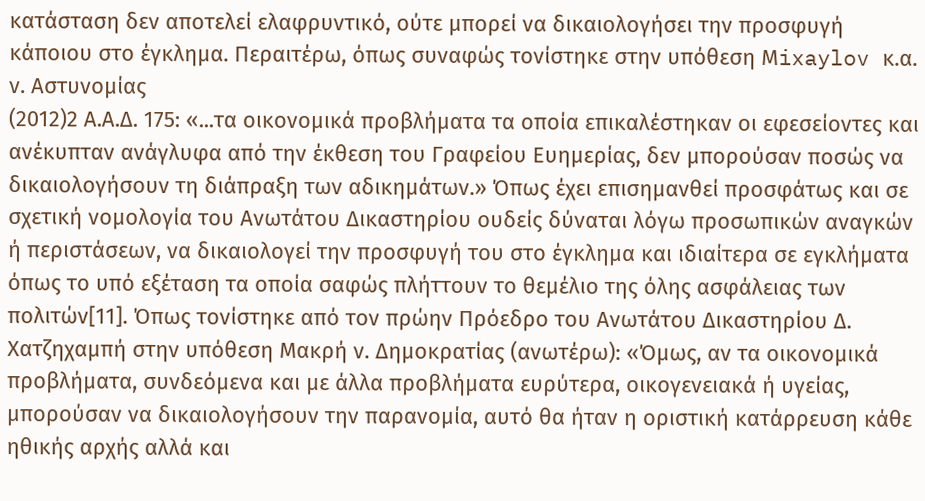κατάσταση δεν αποτελεί ελαφρυντικό, ούτε μπορεί να δικαιολογήσει την προσφυγή κάποιου στο έγκλημα. Περαιτέρω, όπως συναφώς τονίστηκε στην υπόθεση Μixaylov κ.α. ν. Αστυνομίας
(2012)2 Α.Α.Δ. 175: «...τα οικονομικά προβλήματα τα οποία επικαλέστηκαν οι εφεσείοντες και ανέκυπταν ανάγλυφα από την έκθεση του Γραφείου Ευημερίας, δεν μπορούσαν ποσώς να δικαιολογήσουν τη διάπραξη των αδικημάτων.» Όπως έχει επισημανθεί προσφάτως και σε σχετική νομολογία του Ανωτάτου Δικαστηρίου ουδείς δύναται λόγω προσωπικών αναγκών ή περιστάσεων, να δικαιολογεί την προσφυγή του στο έγκλημα και ιδιαίτερα σε εγκλήματα όπως το υπό εξέταση τα οποία σαφώς πλήττουν το θεμέλιο της όλης ασφάλειας των πολιτών[11]. Όπως τονίστηκε από τον πρώην Πρόεδρο του Ανωτάτου Δικαστηρίου Δ. Χατζηχαμπή στην υπόθεση Μακρή ν. Δημοκρατίας (ανωτέρω): «Όμως, αν τα οικονομικά προβλήματα, συνδεόμενα και με άλλα προβλήματα ευρύτερα, οικογενειακά ή υγείας, μπορούσαν να δικαιολογήσουν την παρανομία, αυτό θα ήταν η οριστική κατάρρευση κάθε ηθικής αρχής αλλά και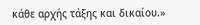κάθε αρχής τάξης και δικαίου.»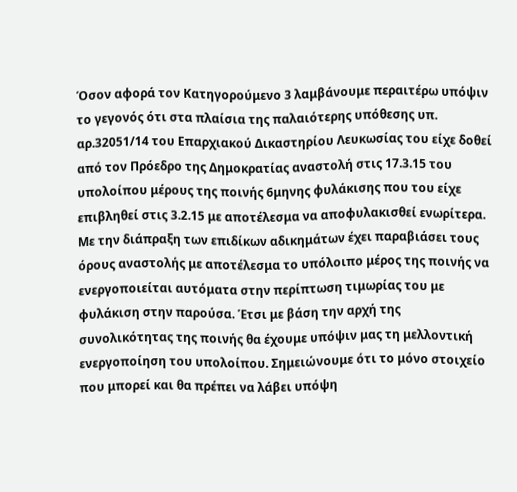Όσον αφορά τον Κατηγορούμενο 3 λαμβάνουμε περαιτέρω υπόψιν το γεγονός ότι στα πλαίσια της παλαιότερης υπόθεσης υπ. αρ.32051/14 του Επαρχιακού Δικαστηρίου Λευκωσίας του είχε δοθεί από τον Πρόεδρο της Δημοκρατίας αναστολή στις 17.3.15 του υπολοίπου μέρους της ποινής 6μηνης φυλάκισης που του είχε επιβληθεί στις 3.2.15 με αποτέλεσμα να αποφυλακισθεί ενωρίτερα. Με την διάπραξη των επιδίκων αδικημάτων έχει παραβιάσει τους όρους αναστολής με αποτέλεσμα το υπόλοιπο μέρος της ποινής να ενεργοποιείται αυτόματα στην περίπτωση τιμωρίας του με φυλάκιση στην παρούσα. Έτσι με βάση την αρχή της συνολικότητας της ποινής θα έχουμε υπόψιν μας τη μελλοντική ενεργοποίηση του υπολοίπου. Σημειώνουμε ότι το μόνο στοιχείο που μπορεί και θα πρέπει να λάβει υπόψη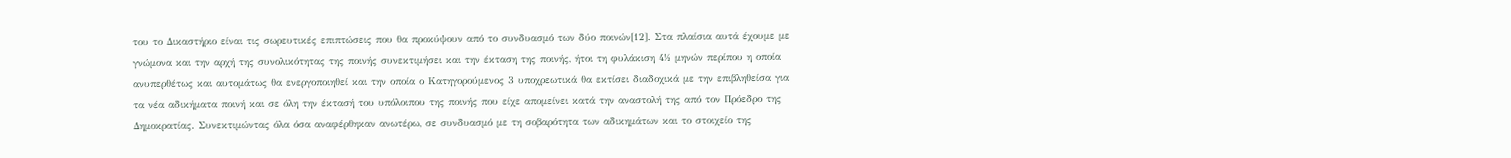του το Δικαστήριο είναι τις σωρευτικές επιπτώσεις που θα προκύψουν από το συνδυασμό των δύο ποινών[12]. Στα πλαίσια αυτά έχουμε με γνώμονα και την αρχή της συνολικότητας της ποινής συνεκτιμήσει και την έκταση της ποινής, ήτοι τη φυλάκιση 4½ μηνών περίπου η οποία ανυπερθέτως και αυτομάτως θα ενεργοποιηθεί και την οποία ο Κατηγορούμενος 3 υποχρεωτικά θα εκτίσει διαδοχικά με την επιβληθείσα για τα νέα αδικήματα ποινή και σε όλη την έκτασή του υπόλοιπου της ποινής που είχε απομείνει κατά την αναστολή της από τον Πρόεδρο της Δημοκρατίας. Συνεκτιμώντας όλα όσα αναφέρθηκαν ανωτέρω, σε συνδυασμό με τη σοβαρότητα των αδικημάτων και το στοιχείο της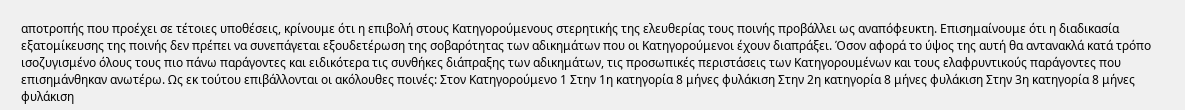αποτροπής που προέχει σε τέτοιες υποθέσεις, κρίνουμε ότι η επιβολή στους Κατηγορούμενους στερητικής της ελευθερίας τους ποινής προβάλλει ως αναπόφευκτη. Επισημαίνουμε ότι η διαδικασία εξατομίκευσης της ποινής δεν πρέπει να συνεπάγεται εξουδετέρωση της σοβαρότητας των αδικημάτων που οι Κατηγορούμενοι έχουν διαπράξει. Όσον αφορά το ύψος της αυτή θα αντανακλά κατά τρόπο ισοζυγισμένο όλους τους πιο πάνω παράγοντες και ειδικότερα τις συνθήκες διάπραξης των αδικημάτων, τις προσωπικές περιστάσεις των Κατηγορουμένων και τους ελαφρυντικούς παράγοντες που επισημάνθηκαν ανωτέρω. Ως εκ τούτου επιβάλλονται οι ακόλουθες ποινές: Στον Κατηγορούμενο 1 Στην 1η κατηγορία 8 μήνες φυλάκιση Στην 2η κατηγορία 8 μήνες φυλάκιση Στην 3η κατηγορία 8 μήνες φυλάκιση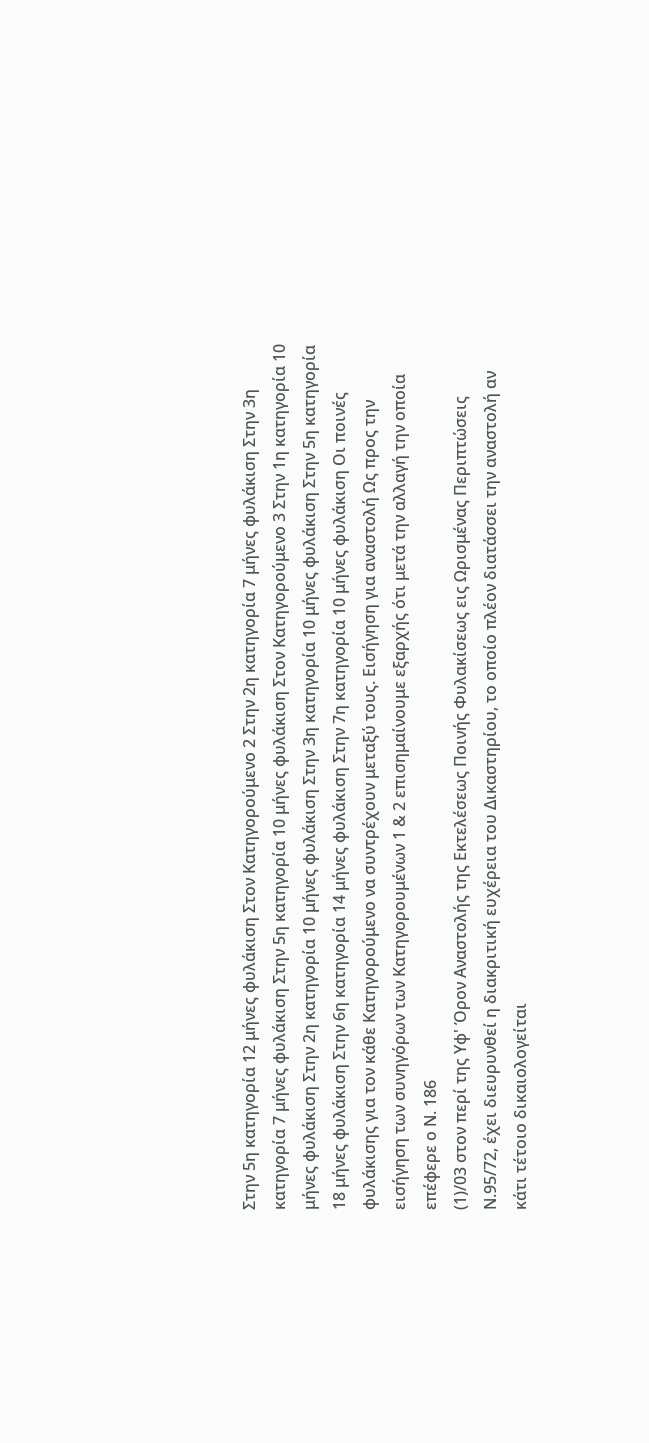Στην 5η κατηγορία 12 μήνες φυλάκιση Στον Κατηγορούμενο 2 Στην 2η κατηγορία 7 μήνες φυλάκιση Στην 3η κατηγορία 7 μήνες φυλάκιση Στην 5η κατηγορία 10 μήνες φυλάκιση Στον Κατηγορούμενο 3 Στην 1η κατηγορία 10 μήνες φυλάκιση Στην 2η κατηγορία 10 μήνες φυλάκιση Στην 3η κατηγορία 10 μήνες φυλάκιση Στην 5η κατηγορία 18 μήνες φυλάκιση Στην 6η κατηγορία 14 μήνες φυλάκιση Στην 7η κατηγορία 10 μήνες φυλάκιση Οι ποινές φυλάκισης για τον κάθε Κατηγορούμενο να συντρέχουν μεταξύ τους. Εισήγηση για αναστολή Ως προς την εισήγηση των συνηγόρων των Κατηγορουμένων 1 & 2 επισημαίνουμε εξαρχής ότι μετά την αλλαγή την οποία επέφερε ο Ν. 186
(1)/03 στον περί της Υφ' Όρον Αναστολής της Εκτελέσεως Ποινής Φυλακίσεως εις Ωρισμένας Περιπτώσεις Ν.95/72, έχει διευρυνθεί η διακριτική ευχέρεια του Δικαστηρίου, το οποίο πλέον διατάσσει την αναστολή αν κάτι τέτοιο δικαιολογείται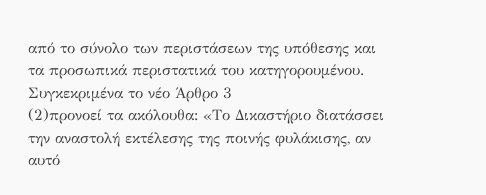από το σύνολο των περιστάσεων της υπόθεσης και τα προσωπικά περιστατικά του κατηγορουμένου. Συγκεκριμένα το νέο Άρθρο 3
(2)προνοεί τα ακόλουθα: «Το Δικαστήριο διατάσσει την αναστολή εκτέλεσης της ποινής φυλάκισης, αν αυτό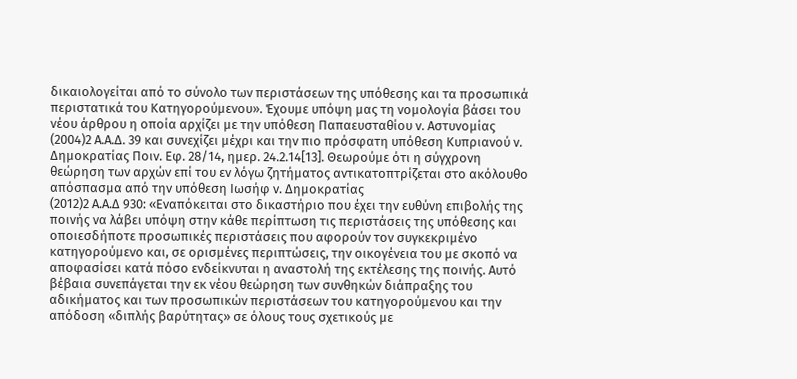δικαιολογείται από το σύνολο των περιστάσεων της υπόθεσης και τα προσωπικά περιστατικά του Κατηγορούμενου». Έχουμε υπόψη μας τη νομολογία βάσει του νέου άρθρου η οποία αρχίζει με την υπόθεση Παπαευσταθίου ν. Αστυνομίας
(2004)2 Α.Α.Δ. 39 και συνεχίζει μέχρι και την πιο πρόσφατη υπόθεση Κυπριανού ν. Δημοκρατίας Ποιν. Εφ. 28/14, ημερ. 24.2.14[13]. Θεωρούμε ότι η σύγχρονη θεώρηση των αρχών επί του εν λόγω ζητήματος αντικατοπτρίζεται στο ακόλουθο απόσπασμα από την υπόθεση Ιωσήφ ν. Δημοκρατίας
(2012)2 Α.Α.Δ 930: «Εναπόκειται στο δικαστήριο που έχει την ευθύνη επιβολής της ποινής να λάβει υπόψη στην κάθε περίπτωση τις περιστάσεις της υπόθεσης και οποιεσδήποτε προσωπικές περιστάσεις που αφορούν τον συγκεκριμένο κατηγορούμενο και, σε ορισμένες περιπτώσεις, την οικογένεια του με σκοπό να αποφασίσει κατά πόσο ενδείκνυται η αναστολή της εκτέλεσης της ποινής. Αυτό βέβαια συνεπάγεται την εκ νέου θεώρηση των συνθηκών διάπραξης του αδικήματος και των προσωπικών περιστάσεων του κατηγορούμενου και την απόδοση «διπλής βαρύτητας» σε όλους τους σχετικούς με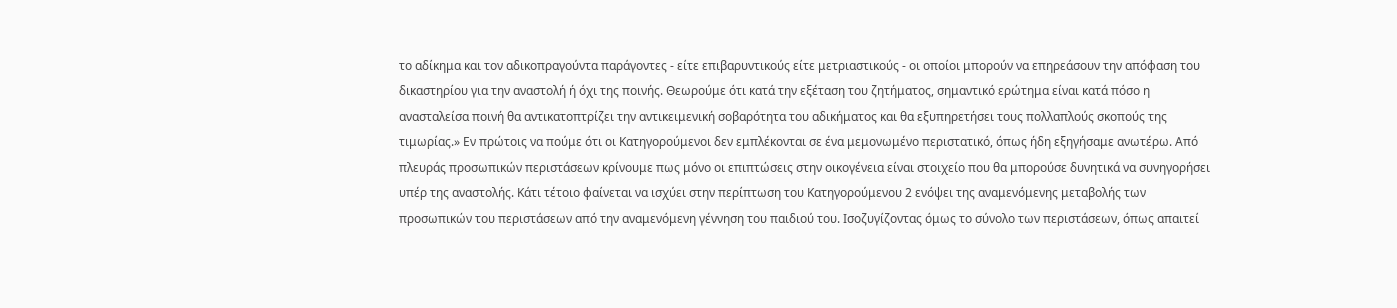το αδίκημα και τον αδικοπραγούντα παράγοντες - είτε επιβαρυντικούς είτε μετριαστικούς - οι οποίοι μπορούν να επηρεάσουν την απόφαση του δικαστηρίου για την αναστολή ή όχι της ποινής. Θεωρούμε ότι κατά την εξέταση του ζητήματος, σημαντικό ερώτημα είναι κατά πόσο η ανασταλείσα ποινή θα αντικατοπτρίζει την αντικειμενική σοβαρότητα του αδικήματος και θα εξυπηρετήσει τους πολλαπλούς σκοπούς της τιμωρίας.» Εν πρώτοις να πούμε ότι οι Κατηγορούμενοι δεν εμπλέκονται σε ένα μεμονωμένο περιστατικό, όπως ήδη εξηγήσαμε ανωτέρω. Από πλευράς προσωπικών περιστάσεων κρίνουμε πως μόνο οι επιπτώσεις στην οικογένεια είναι στοιχείο που θα μπορούσε δυνητικά να συνηγορήσει υπέρ της αναστολής. Κάτι τέτοιο φαίνεται να ισχύει στην περίπτωση του Κατηγορούμενου 2 ενόψει της αναμενόμενης μεταβολής των προσωπικών του περιστάσεων από την αναμενόμενη γέννηση του παιδιού του. Ισοζυγίζοντας όμως το σύνολο των περιστάσεων, όπως απαιτεί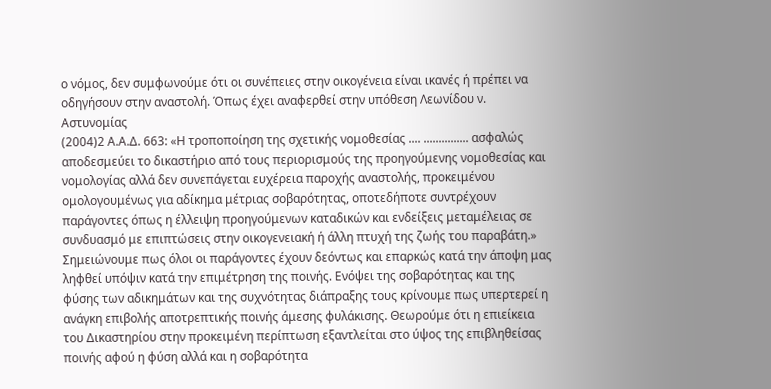ο νόμος, δεν συμφωνούμε ότι οι συνέπειες στην οικογένεια είναι ικανές ή πρέπει να οδηγήσουν στην αναστολή. Όπως έχει αναφερθεί στην υπόθεση Λεωνίδου ν. Αστυνομίας
(2004)2 Α.Α.Δ. 663: «Η τροποποίηση της σχετικής νομοθεσίας .... ............... ασφαλώς αποδεσμεύει το δικαστήριο από τους περιορισμούς της προηγούμενης νομοθεσίας και νομολογίας αλλά δεν συνεπάγεται ευχέρεια παροχής αναστολής, προκειμένου ομολογουμένως για αδίκημα μέτριας σοβαρότητας, οποτεδήποτε συντρέχουν παράγοντες όπως η έλλειψη προηγούμενων καταδικών και ενδείξεις μεταμέλειας σε συνδυασμό με επιπτώσεις στην οικογενειακή ή άλλη πτυχή της ζωής του παραβάτη.» Σημειώνουμε πως όλοι οι παράγοντες έχουν δεόντως και επαρκώς κατά την άποψη μας ληφθεί υπόψιν κατά την επιμέτρηση της ποινής. Ενόψει της σοβαρότητας και της φύσης των αδικημάτων και της συχνότητας διάπραξης τους κρίνουμε πως υπερτερεί η ανάγκη επιβολής αποτρεπτικής ποινής άμεσης φυλάκισης. Θεωρούμε ότι η επιείκεια του Δικαστηρίου στην προκειμένη περίπτωση εξαντλείται στο ύψος της επιβληθείσας ποινής αφού η φύση αλλά και η σοβαρότητα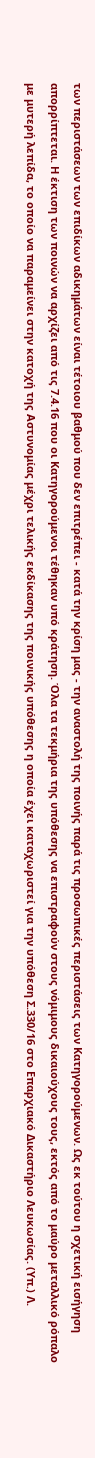των περιστάσεων των επιδίκων αδικημάτων είναι τέτοιου βαθμού που δεν επιτρέπει - κατά την κρίση μας - την αναστολή της ποινής παρά τις προσωπικές περιστάσεις των Κατηγορούμενων. Ως εκ τούτου η σχετική εισήγηση απορρίπτεται. Η έκτιση των ποινών να αρχίζει από τις 7.4.16 που οι Κατηγορούμενοι τέθηκαν υπό κράτηση. Όλα τα τεκμήρια της υπόθεσης να επιστραφούν στους νόμιμους δικαιούχους τους, εκτός από το μαύρο μεταλλικό ρόπαλο με μυτερή λεπίδα, το οποίο να παραμείνει στην κατοχή της Αστυνομίας μέχρι τελικής εκδίκασης της ποινικής υπόθεσης η οποία έχει καταχωριστεί για την υπόθεση Σ.330/16 στο Επαρχιακό Δικαστήριο Λευκωσίας. (Υπ.) Λ.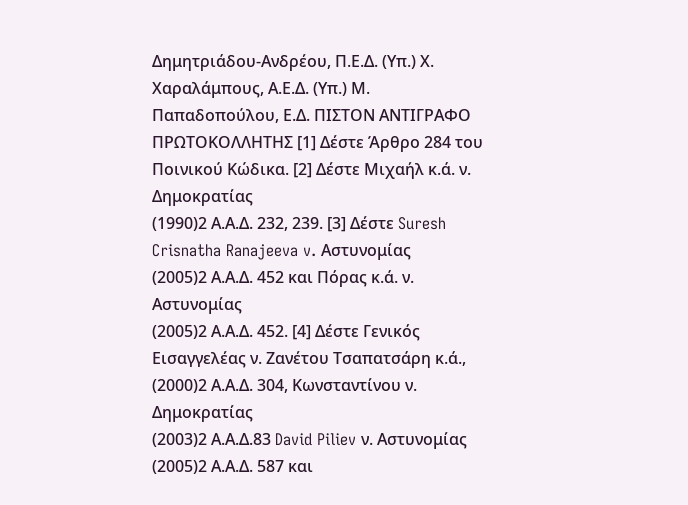Δημητριάδου-Ανδρέου, Π.Ε.Δ. (Υπ.) Χ. Χαραλάμπους, Α.Ε.Δ. (Υπ.) Μ. Παπαδοπούλου, Ε.Δ. ΠΙΣΤΟΝ ΑΝΤΙΓΡΑΦΟ ΠΡΩΤΟΚΟΛΛΗΤΗΣ [1] Δέστε Άρθρο 284 του Ποινικού Κώδικα. [2] Δέστε Μιχαήλ κ.ά. ν. Δημοκρατίας
(1990)2 Α.Α.Δ. 232, 239. [3] Δέστε Suresh Crisnatha Ranajeeva v. Αστυνομίας
(2005)2 Α.Α.Δ. 452 και Πόρας κ.ά. ν. Αστυνομίας
(2005)2 Α.Α.Δ. 452. [4] Δέστε Γενικός Εισαγγελέας ν. Ζανέτου Τσαπατσάρη κ.ά.,
(2000)2 Α.Α.Δ. 304, Κωνσταντίνου ν. Δημοκρατίας
(2003)2 Α.Α.Δ.83 David Piliev ν. Αστυνομίας
(2005)2 Α.Α.Δ. 587 και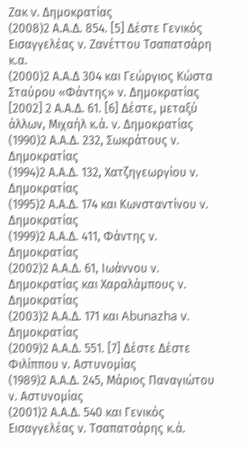Ζακ v. Δημοκρατίας
(2008)2 Α.Α.Δ. 854. [5] Δέστε Γενικός Εισαγγελέας ν. Ζανέττου Τσαπατσάρη κ.α.
(2000)2 Α.Α.Δ 304 και Γεώργιος Κώστα Σταύρου «Φάντης» ν. Δημοκρατίας [2002] 2 Α.Α.Δ. 61. [6] Δέστε, μεταξύ άλλων, Μιχαήλ κ.ά. ν. Δημοκρατίας
(1990)2 Α.Α.Δ. 232, Σωκράτους ν. Δημοκρατίας
(1994)2 Α.Α.Δ. 132, Χατζηγεωργίου ν. Δημοκρατίας
(1995)2 Α.Α.Δ. 174 και Κωνσταντίνου ν. Δημοκρατίας
(1999)2 Α.Α.Δ. 411, Φάντης ν. Δημοκρατίας
(2002)2 Α.Α.Δ. 61, Ιωάννου ν. Δημοκρατίας και Χαραλάμπους ν. Δημοκρατίας
(2003)2 Α.Α.Δ. 171 και Abunazha v. Δημοκρατίας
(2009)2 Α.Α.Δ. 551. [7] Δέστε Δέστε Φιλίππου ν. Αστυνομίας
(1989)2 Α.Α.Δ. 245, Μάριος Παναγιώτου ν. Αστυνομίας
(2001)2 Α.Α.Δ. 540 και Γενικός Εισαγγελέας ν. Τσαπατσάρης κ.ά.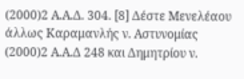(2000)2 Α.Α.Δ. 304. [8] Δέστε Μενελέαου άλλως Καραμανλής ν. Αστυνομίας
(2000)2 Α.Α.Δ 248 και Δημητρίου ν.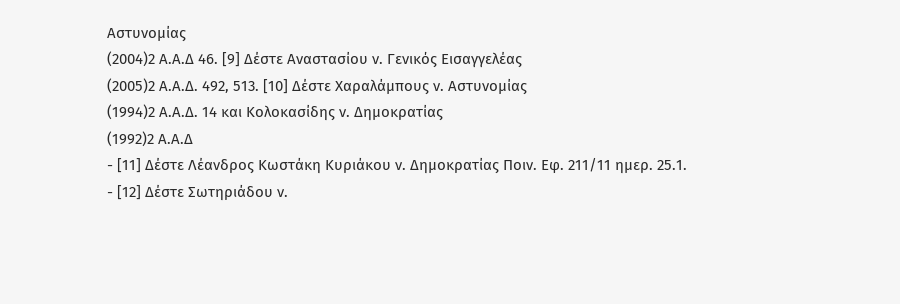Αστυνομίας
(2004)2 Α.Α.Δ 46. [9] Δέστε Αναστασίου ν. Γενικός Εισαγγελέας
(2005)2 Α.Α.Δ. 492, 513. [10] Δέστε Χαραλάμπους ν. Αστυνομίας
(1994)2 Α.Α.Δ. 14 και Κολοκασίδης ν. Δημοκρατίας
(1992)2 Α.Α.Δ
- [11] Δέστε Λέανδρος Κωστάκη Κυριάκου ν. Δημοκρατίας Ποιν. Εφ. 211/11 ημερ. 25.1.
- [12] Δέστε Σωτηριάδου ν.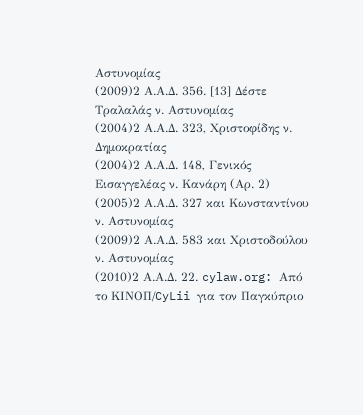Αστυνομίας
(2009)2 Α.Α.Δ. 356. [13] Δέστε Τραλαλάς ν. Αστυνομίας
(2004)2 Α.Α.Δ. 323, Χριστοφίδης ν. Δημοκρατίας
(2004)2 Α.Α.Δ. 148, Γενικός Εισαγγελέας ν. Κανάρη (Αρ. 2)
(2005)2 Α.Α.Δ. 327 και Κωνσταντίνου ν. Αστυνομίας
(2009)2 Α.Α.Δ. 583 και Χριστοδούλου ν. Αστυνομίας
(2010)2 Α.Α.Δ. 22. cylaw.org: Από το ΚΙΝOΠ/CyLii για τον Παγκύπριο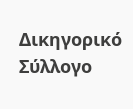Δικηγορικό Σύλλογο